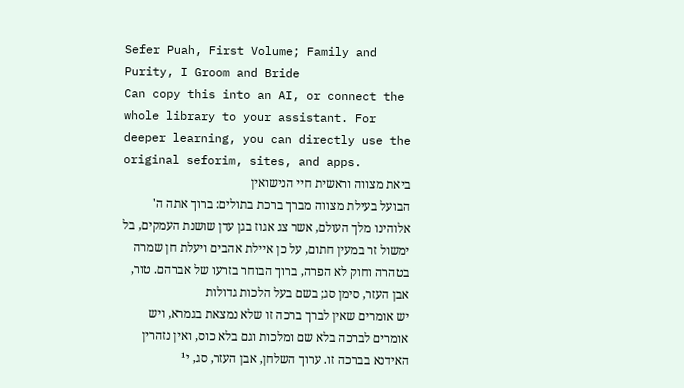Sefer Puah, First Volume; Family and Purity, I Groom and Bride
Can copy this into an AI, or connect the whole library to your assistant. For deeper learning, you can directly use the original seforim, sites, and apps.
ביאת מצווה וראשית חיי הנישואין
הבועל בעילת מצווה מברך ברכת בתולים: ברוך אתה ה' אלוהינו מלך העולם, אשר צג אגוז בגן עדן שושנת העמקים, בל ימשול זר במעין חתום, על כן איילת אהבים ויעלת חן שמרה בטהרה וחוק לא הפרה, ברוך הבוחר בזרעו של אברהם. טור, אבן העזר, סימן סג; בשם בעל הלכות גדולות
יש אומרים שאין לברך ברכה זו שלא נמצאת בגמרא, ויש אומרים לברכה בלא שם ומלכות וגם בלא כוס, ואין נזהרין האידנא בברכה זו. ערוך השלחן, אבן העזר, סג, י¹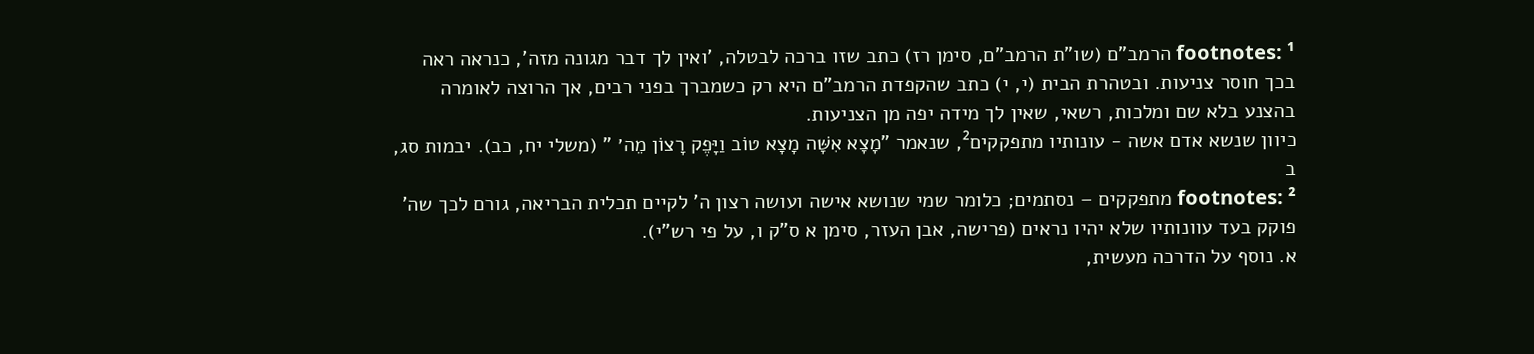footnotes: ¹ הרמב"ם (שו"ת הרמב"ם, סימן רז) כתב שזו ברכה לבטלה, 'ואין לך דבר מגונה מזה', כנראה ראה בכך חוסר צניעות. ובטהרת הבית (י, י) כתב שהקפדת הרמב"ם היא רק כשמברך בפני רבים, אך הרוצה לאומרה בהצנע בלא שם ומלכות, רשאי, שאין לך מידה יפה מן הצניעות.
כיוון שנשא אדם אשה - עונותיו מתפקקים², שנאמר "מָצָא אִשָּׁה מָצָא טוֹב וַיָּפֶק רָצוֹן מֵה׳ " (משלי יח, כב). יבמות סג, ב
footnotes: ² מתפקקים – נסתמים; כלומר שמי שנושא אישה ועושה רצון ה' לקיים תכלית הבריאה, גורם לכך שה' פוקק בעד עוונותיו שלא יהיו נראים (פרישה, אבן העזר, סימן א ס"ק ו, על פי רש"י).
א. נוסף על הדרכה מעשית,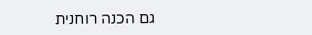גם הכנה רוחנית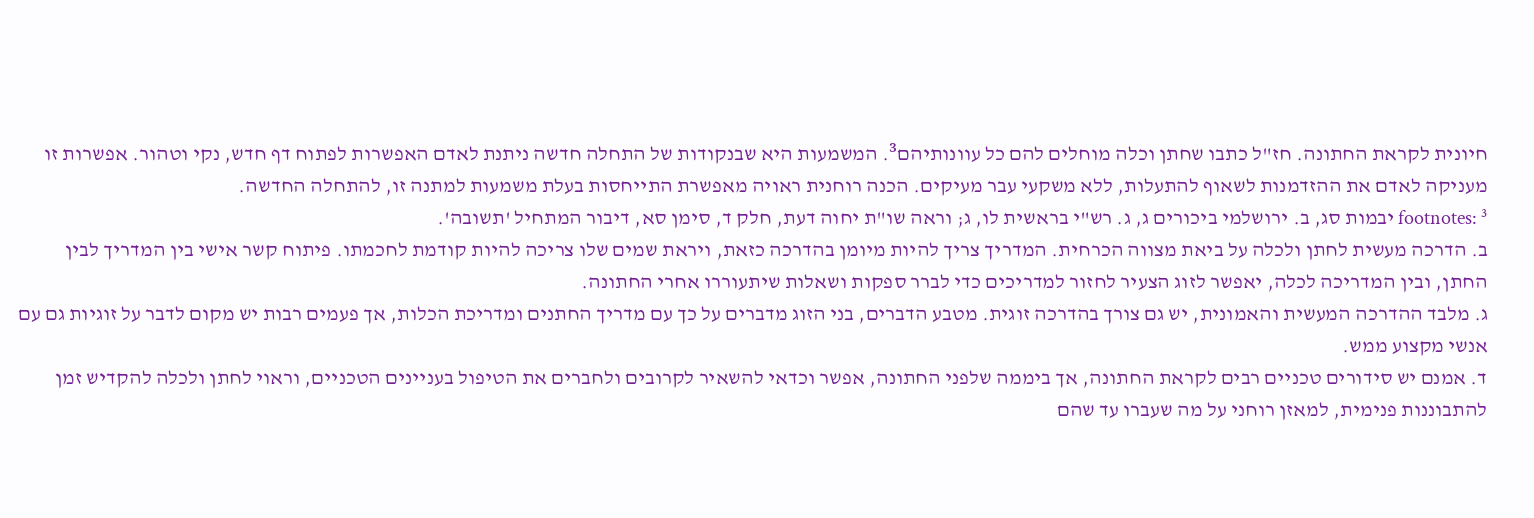חיונית לקראת החתונה. חז"ל כתבו שחתן וכלה מוחלים להם כל עוונותיהם³. המשמעות היא שבנקודות של התחלה חדשה ניתנת לאדם האפשרות לפתוח דף חדש, נקי וטהור. אפשרות זו מעניקה לאדם את ההזדמנות לשאוף להתעלות, ללא משקעי עבר מעיקים. הכנה רוחנית ראויה מאפשרת התייחסות בעלת משמעות למתנה זו, להתחלה החדשה.
footnotes: ³ יבמות סג, ב. ירושלמי ביכורים ג, ג. רש"י בראשית לו, ג; וראה שו"ת יחוה דעת, חלק ד, סימן סא, דיבור המתחיל 'תשובה'.
ב. הדרכה מעשית לחתן ולכלה על ביאת מצווה הכרחית. המדריך צריך להיות מיומן בהדרכה כזאת, ויראת שמים שלו צריכה להיות קודמת לחכמתו. פיתוח קשר אישי בין המדריך לבין החתן, ובין המדריכה לכלה, יאפשר לזוג הצעיר לחזור למדריכים כדי לברר ספקות ושאלות שיתעוררו אחרי החתונה.
ג. מלבד ההדרכה המעשית והאמונית, יש גם צורך בהדרכה זוגית. מטבע הדברים, בני הזוג מדברים על כך עם מדריך החתנים ומדריכת הכלות, אך פעמים רבות יש מקום לדבר על זוגיות גם עם אנשי מקצוע ממש.
ד. אמנם יש סידורים טכניים רבים לקראת החתונה, אך ביממה שלפני החתונה, אפשר וכדאי להשאיר לקרובים ולחברים את הטיפול בעניינים הטכניים, וראוי לחתן ולכלה להקדיש זמן להתבוננות פנימית, למאזן רוחני על מה שעברו עד שהם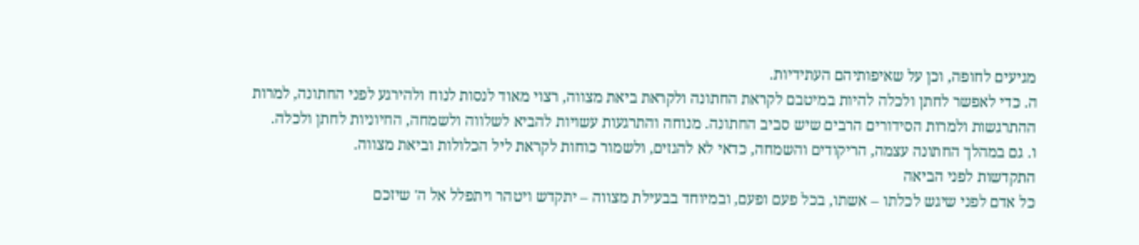מגיעים לחופה, וכן על שאיפותיהם העתידיות.
ה. כדי לאפשר לחתן ולכלה להיות במיטבם לקראת החתונה ולקראת ביאת מצווה, רצוי מאוד לנסות לנוח ולהירגע לפני החתונה, למרות ההתרגשות ולמרות הסידורים הרבים שיש סביב החתונה. מנוחה והתרגעות עשויות להביא לשלווה ולשמחה, החיוניות לחתן ולכלה.
ו. גם במהלך החתונה עצמה, הריקודים והשמחה, כדאי לא להגזים, ולשמור כוחות לקראת ליל הכלולות וביאת מצווה.
התקדשות לפני הביאה
כל אדם לפני שיגש לכלתו – אשתו, בכל פעם ופעם, ובמיוחד בבעילת מצווה – יתקדש ויטהר ויתפלל אל ה' שיזכם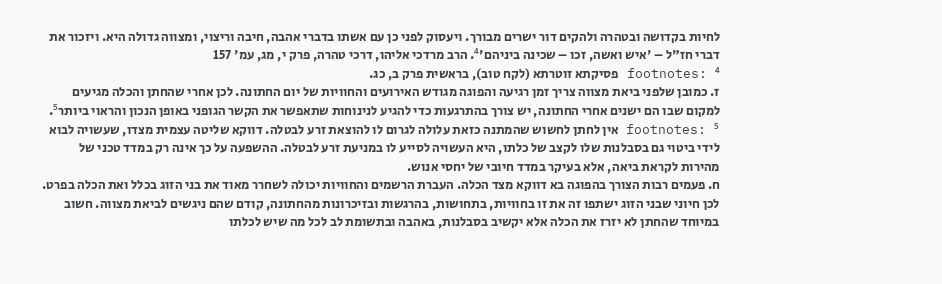לחיות בקדושה ובטהרה ולהקים דור ישרים מבורך. ויעסוק לפני כן עם אשתו בדברי אהבה, חיבה וריצוי, ומצווה גדולה היא. ויזכור את דברי חז"ל – 'איש ואשה, זכו – שכינה ביניהם'⁴. הרב מרדכי אליהו, דרכי טהרה, פרק י, מג, עמ' 157
footnotes: ⁴ פסיקתא זוטרתא (לקח טוב), בראשית פרק ב, כג.
ז. כמובן שלפני ביאת מצווה צריך זמן רגיעה והפוגה מגודש האירועים והחוויות של יום החתונה. לכן אחרי שהחתן והכלה מגיעים למקום שבו הם ישנים אחרי החתונה, יש צורך בהתרגעות כדי להגיע לנינוחות שתאפשר את הקשר הגופני באופן הנכון והראוי ביותר⁵.
footnotes: ⁵ אין לחתן לחשוש שהמתנה כזאת עלולה לגרום לו להוצאת זרע לבטלה. דווקא שליטה עצמית מצדו, שעשויה לבוא לידי ביטוי גם בסבלנות שלו לקצב של כלתו, היא העשויה לסייע לו במניעת זרע לבטלה. ההשפעה על כך אינה רק במדד טכני של מהירות לקראת ביאה, אלא בעיקר במדד חיובי של יחסי אנוש.
ח. פעמים רבות הצורך בהפוגה בא דווקא מצד הכלה. העברת הרשמים והחוויות יכולה לשחרר מאוד את בני הזוג בכלל ואת הכלה בפרט. לכן חיוני שבני הזוג ישתפו זה את זו בחוויות, בתחושות, בהרגשות ובזיכרונות מהחתונה, קודם שהם ניגשים לביאת מצווה. חשוב במיוחד שהחתן לא יזרז את הכלה אלא יקשיב בסבלנות, באהבה ובתשומת לב לכל מה שיש לכלתו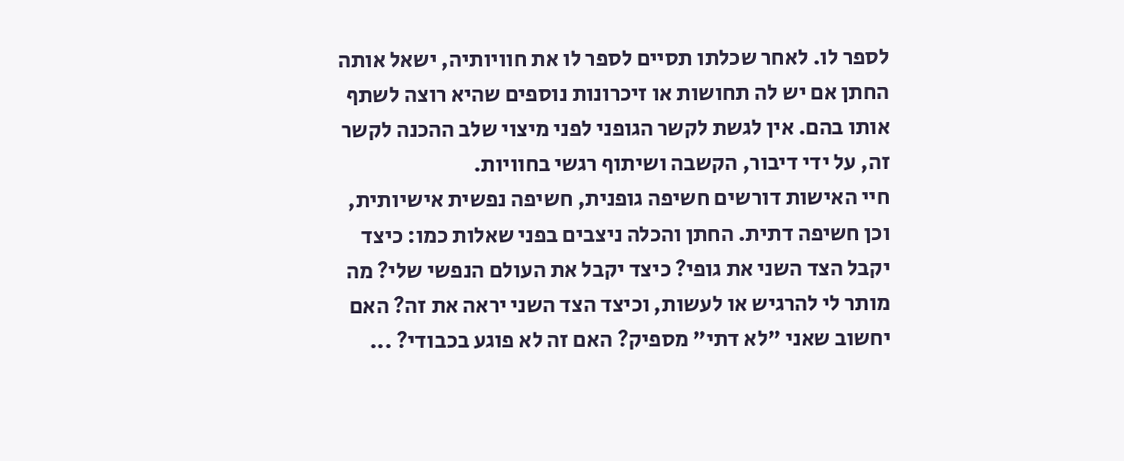לספר לו. לאחר שכלתו תסיים לספר לו את חוויותיה, ישאל אותה החתן אם יש לה תחושות או זיכרונות נוספים שהיא רוצה לשתף אותו בהם. אין לגשת לקשר הגופני לפני מיצוי שלב ההכנה לקשר זה, על ידי דיבור, הקשבה ושיתוף רגשי בחוויות.
חיי האישות דורשים חשיפה גופנית, חשיפה נפשית אישיותית, וכן חשיפה דתית. החתן והכלה ניצבים בפני שאלות כמו: כיצד יקבל הצד השני את גופי? כיצד יקבל את העולם הנפשי שלי? מה מותר לי להרגיש או לעשות, וכיצד הצד השני יראה את זה? האם יחשוב שאני "לא דתי" מספיק? האם זה לא פוגע בכבודי? ...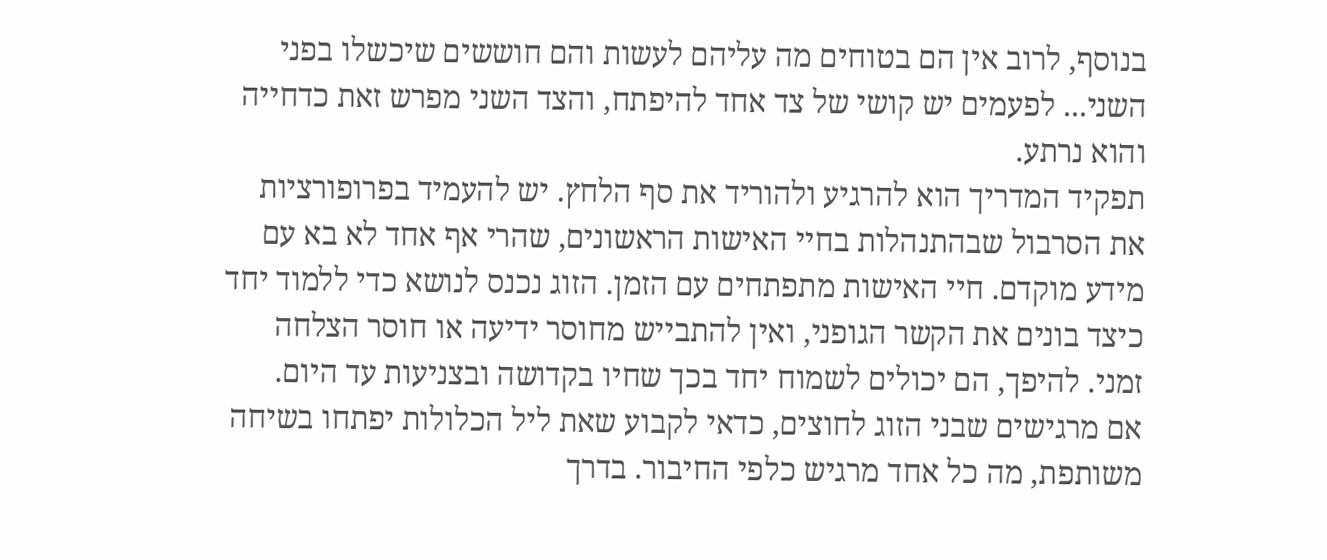בנוסף, לרוב אין הם בטוחים מה עליהם לעשות והם חוששים שיכשלו בפני השני... לפעמים יש קושי של צד אחד להיפתח, והצד השני מפרש זאת כדחייה והוא נרתע.
תפקיד המדריך הוא להרגיע ולהוריד את סף הלחץ. יש להעמיד בפרופורציות את הסרבול שבהתנהלות בחיי האישות הראשונים, שהרי אף אחד לא בא עם מידע מוקדם. חיי האישות מתפתחים עם הזמן. הזוג נכנס לנושא כדי ללמוד יחד כיצד בונים את הקשר הגופני, ואין להתבייש מחוסר ידיעה או חוסר הצלחה זמני. להיפך, הם יכולים לשמוח יחד בכך שחיו בקדושה ובצניעות עד היום.
אם מרגישים שבני הזוג לחוצים, כדאי לקבוע שאת ליל הכלולות יפתחו בשיחה משותפת, מה כל אחד מרגיש כלפי החיבור. בדרך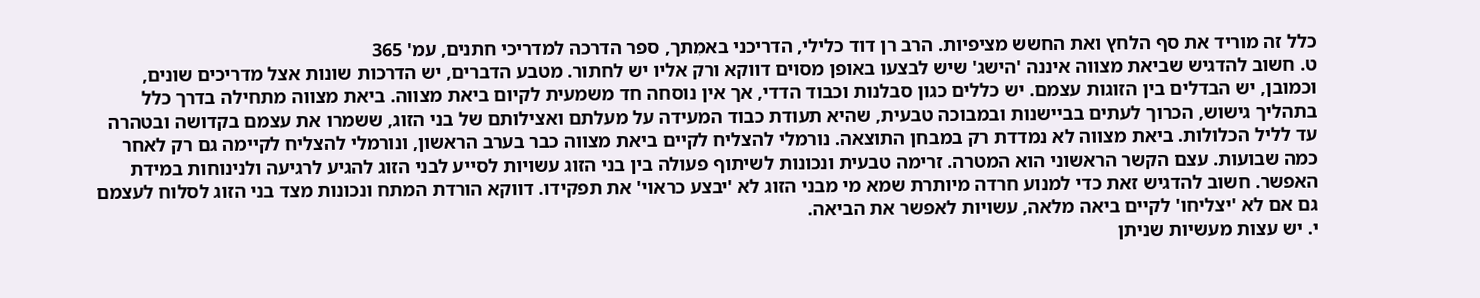כלל זה מוריד את סף הלחץ ואת החשש מציפיות. הרב רן דוד כלילי, הדריכני באמִתך, ספר הדרכה למדריכי חתנים, עמ' 365
ט. חשוב להדגיש שביאת מצווה איננה 'הישג' שיש לבצעו באופן מסוים דווקא ורק אליו יש לחתור. מטבע הדברים, יש הדרכות שונות אצל מדריכים שונים, וכמובן, יש הבדלים בין הזוגות עצמם. יש כללים כגון סבלנות וכבוד הדדי, אך אין נוסחה חד משמעית לקיום ביאת מצווה. ביאת מצווה מתחילה בדרך כלל בתהליך גישוש, הכרוך לעתים בביישנות ובמבוכה טבעית, שהיא תעודת כבוד המעידה על מעלתם ואצילותם של בני הזוג, ששמרו את עצמם בקדושה ובטהרה עד לליל הכלולות. ביאת מצווה לא נמדדת רק במבחן התוצאה. נורמלי להצליח לקיים ביאת מצווה כבר בערב הראשון, ונורמלי להצליח לקיימה גם רק לאחר כמה שבועות. עצם הקשר הראשוני הוא המטרה. זרימה טבעית ונכונות לשיתוף פעולה בין בני הזוג עשויות לסייע לבני הזוג להגיע לרגיעה ולנינוחות במידת האפשר. חשוב להדגיש זאת כדי למנוע חרדה מיותרת שמא מי מבני הזוג לא 'יבצע כראוי' את תפקידו. דווקא הורדת המתח ונכונות מצד בני הזוג לסלוח לעצמם גם אם לא 'יצליחו' לקיים ביאה מלאה, עשויות לאפשר את הביאה.
י. יש עצות מעשיות שניתן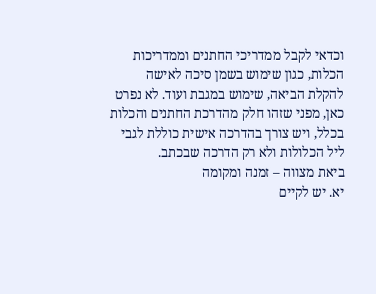וכדאי לקבל ממדריכי החתנים וממדריכות הכלות, כגון שימוש בשמן סיכה לאישה להקלת הביאה, שימוש במגבת ועוד. לא נפרט כאן, מפני שזהו חלק מהדרכת החתנים והכלות בכלל, ויש צורך בהדרכה אישית כוללת לגבי ליל הכלולות ולא רק הדרכה שבכתב.
ביאת מצווה – זמנה ומקומה
יא. יש לקיים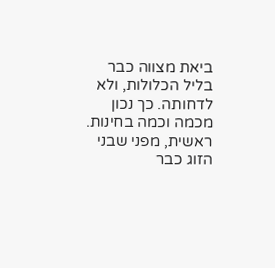ביאת מצווה כבר בליל הכלולות, ולא לדחותה. כך נכון מכמה וכמה בחינות. ראשית, מפני שבני הזוג כבר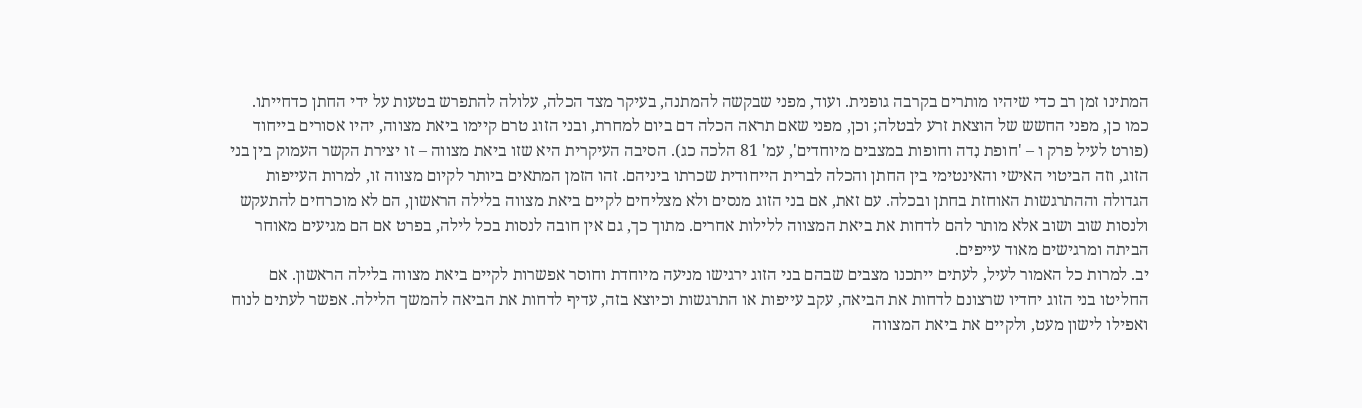המתינו זמן רב כדי שיהיו מותרים בקרבה גופנית. ועוד, מפני שבקשה להמתנה, בעיקר מצד הכלה, עלולה להתפרש בטעות על ידי החתן כדחייתו. כמו כן, מפני החשש של הוצאת זרע לבטלה; וכן, מפני שאם תראה הכלה דם ביום למחרת, ובני הזוג טרם קיימו ביאת מצווה, יהיו אסורים בייחוד (פורט לעיל פרק ו – 'חופת נִדה וחופות במצבים מיוחדים', עמ' 81 הלכה כג). הסיבה העיקרית היא שזו ביאת מצווה – זו יצירת הקשר העמוק בין בני הזוג, וזה הביטוי האישי והאינטימי בין החתן והכלה לברית הייחודית שכרתו ביניהם. זהו הזמן המתאים ביותר לקיום מצווה זו, למרות העייפות הגדולה וההתרגשות האוחזת בחתן ובכלה. עם זאת, אם בני הזוג מנסים ולא מצליחים לקיים ביאת מצווה בלילה הראשון, הם לא מוכרחים להתעקש ולנסות שוב ושוב אלא מותר להם לדחות את ביאת המצווה ללילות אחרים. מתוך כך, גם אין חובה לנסות בכל לילה, בפרט אם הם מגיעים מאוחר הביתה ומרגישים מאוד עייפים.
יב. למרות כל האמור לעיל, לעתים ייתכנו מצבים שבהם בני הזוג ירגישו מניעה מיוחדת וחוסר אפשרות לקיים ביאת מצווה בלילה הראשון. אם החליטו בני הזוג יחדיו שרצונם לדחות את הביאה, עקב עייפות או התרגשות וכיוצא בזה, עדיף לדחות את הביאה להמשך הלילה. אפשר לעתים לנוח ואפילו לישון מעט, ולקיים את ביאת המצווה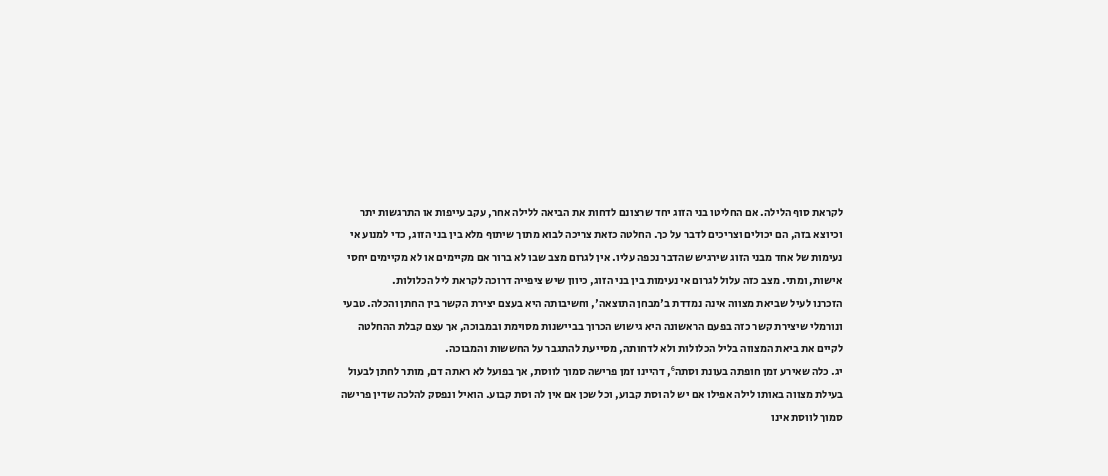לקראת סוף הלילה. אם החליטו בני הזוג יחד שרצונם לדחות את הביאה ללילה אחר, עקב עייפות או התרגשות יתר וכיוצא בזה, הם יכולים וצריכים לדבר על כך. החלטה כזאת צריכה לבוא מתוך שיתוף מלא בין בני הזוג, כדי למנוע אי נעימות של אחד מבני הזוג שירגיש שהדבר נכפה עליו. אין לגרום מצב שבו לא ברור אם מקיימים או לא מקיימים יחסי אישות, ומתי. מצב כזה עלול לגרום אי נעימות בין בני הזוג, כיוון שיש ציפייה דרוכה לקראת ליל הכלולות.
הזכרנו לעיל שביאת מצווה אינה נמדדת ב'מבחן התוצאה', וחשיבותה היא בעצם יצירת הקשר בין החתן והכלה. טבעי ונורמלי שיצירת קשר כזה בפעם הראשונה היא גישוש הכרוך בביישנות מסוימת ובמבוכה, אך עצם קבלת ההחלטה לקיים את ביאת המצווה בליל הכלולות ולא לדחותה, מסייעת להתגבר על החששות והמבוכה.
יג. כלה שאירע זמן חופתה בעונת וסתה⁶, דהיינו זמן פרישה סמוך לווסת, אך בפועל לא ראתה דם, מותר לחתן לבעול בעילת מצווה באותו לילה אפילו אם יש לה וסת קבוע, וכל שכן אם אין לה וסת קבוע. הואיל ונפסק להלכה שדין פרישה סמוך לווסת אינו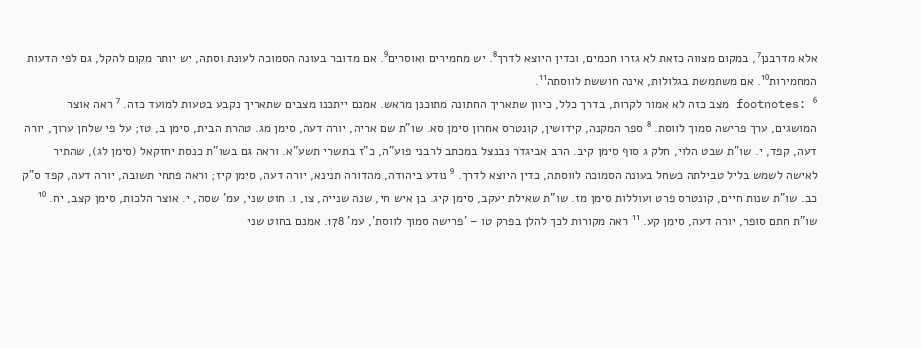אלא מדרבנן⁷, במקום מצווה כזאת לא גזרו חכמים, וכדין היוצא לדרך⁸. יש מחמירים ואוסרים⁹. אם מדובר בעונה הסמוכה לעונת וסתה, יש יותר מקום להקל, גם לפי הדעות המחמירות¹⁰. אם משתמשת בגלולות, אינה חוששת לווסתה¹¹.
footnotes: ⁶ מצב כזה לא אמור לקרות, בדרך כלל, כיוון שתאריך החתונה מתוכנן מראש. אמנם ייתכנו מצבים שתאריך נקבע בטעות למועד כזה. ⁷ ראה אוצר המושגים, ערך פרישה סמוך לווסת. ⁸ ספר המקנה, קידושין, קונטרס אחרון סימן סא. שו"ת שם אריה, יורה דעה, סימן מג. טהרת הבית, סימן ב, טז; על פי שלחן ערוך, יורה דעה, קפד, י. שו"ת שבט הלוי, חלק ג סוף סימן קיב. הרב אביגדֹר נבנצל במכתב לרבני פוע"ה, כ"ז בתשרי תשע"א. וראה גם בשו"ת כנסת יחזקאל (סימן לג), שהתיר לאישה לשמש בליל טבילתה כשחל בעונה הסמוכה לווסתה, כדין היוצא לדרך. ⁹ נודע ביהודה, מהדורה תנינא, יורה דעה, סימן קיז; וראה פתחי תשובה, יורה דעה, קפד ס"ק כב. שו"ת שנות חיים, קונטרס פרט ועוללות סימן מז. שו"ת שאילת יעקב, סימן קיג. בן איש חי, שנה שנייה, צו, ו. חוט שני, עמ' שסה, י. אוצר הלכות, סימן קצב, יח. ¹⁰ שו"ת חתם סופר, יורה דעה, סימן קע. ¹¹ ראה מקורות לכך להלן בפרק טו – 'פרישה סמוך לווסת', עמ' 178. אמנם בחוט שני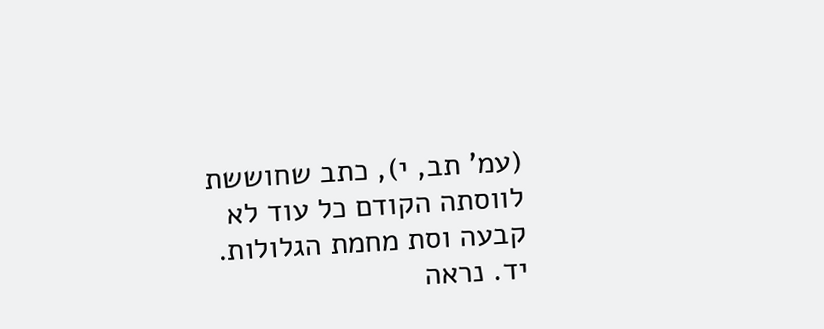(עמ' תב, י), כתב שחוששת לווסתה הקודם כל עוד לא קבעה וסת מחמת הגלולות.
יד. נראה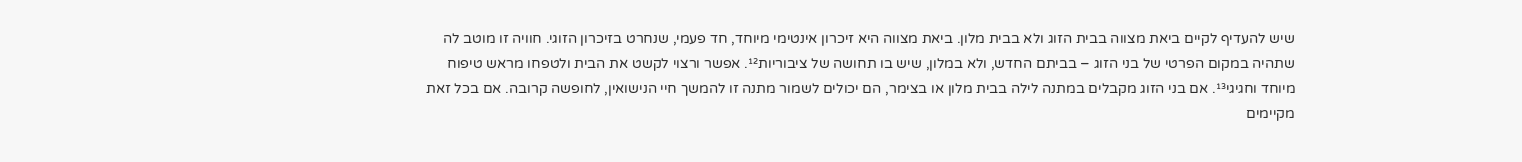שיש להעדיף לקיים ביאת מצווה בבית הזוג ולא בבית מלון. ביאת מצווה היא זיכרון אינטימי מיוחד, חד פעמי, שנחרט בזיכרון הזוגי. חוויה זו מוטב לה שתהיה במקום הפרטי של בני הזוג – בביתם החדש, ולא במלון, שיש בו תחושה של ציבוריות¹². אפשר ורצוי לקשט את הבית ולטפחו מראש טיפוח מיוחד וחגיגי¹³. אם בני הזוג מקבלים במתנה לילה בבית מלון או בצימר, הם יכולים לשמור מתנה זו להמשך חיי הנישואין, לחופשה קרובה. אם בכל זאת מקיימים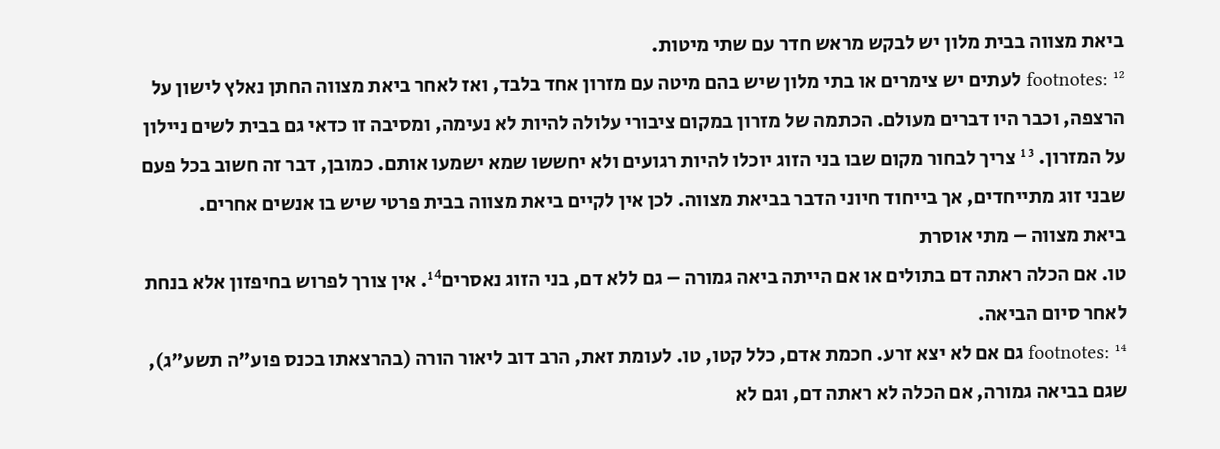ביאת מצווה בבית מלון יש לבקש מראש חדר עם שתי מיטות.
footnotes: ¹² לעתים יש צימרים או בתי מלון שיש בהם מיטה עם מזרון אחד בלבד, ואז לאחר ביאת מצווה החתן נאלץ לישון על הרצפה, וכבר היו דברים מעולם. הכתמה של מזרון במקום ציבורי עלולה להיות לא נעימה, ומסיבה זו כדאי גם בבית לשים ניילון על המזרון. ¹³ צריך לבחור מקום שבו בני הזוג יוכלו להיות רגועים ולא יחששו שמא ישמעו אותם. כמובן, דבר זה חשוב בכל פעם שבני זוג מתייחדים, אך בייחוד חיוני הדבר בביאת מצווה. לכן אין לקיים ביאת מצווה בבית פרטי שיש בו אנשים אחרים.
ביאת מצווה – מתי אוסרת
טו. אם הכלה ראתה דם בתולים או אם הייתה ביאה גמורה – גם ללא דם, בני הזוג נאסרים¹⁴. אין צורך לפרוש בחיפזון אלא בנחת לאחר סיום הביאה.
footnotes: ¹⁴ גם אם לא יצא זרע. חכמת אדם, כלל קטו, טו. לעומת זאת, הרב דוב ליאור הורה (בהרצאתו בכנס פוע"ה תשע"ג), שגם בביאה גמורה, אם הכלה לא ראתה דם, וגם לא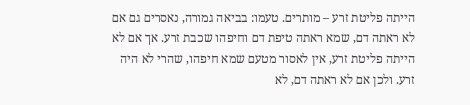הייתה פליטת זרע – מותרים. טעמו: בביאה גמורה, נאסרים גם אם לא ראתה דם, שמא ראתה טיפת דם וחיפהו שכבת זרע. אך אם לא הייתה פליטת זרע, אין לאסור מטעם שמא חיפהו, שהרי לא היה זרע. ולכן אם לא ראתה דם, לא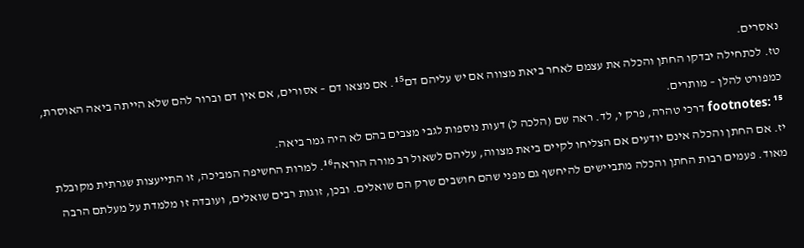נאסרים.
טז. לכתחילה יבדקו החתן והכלה את עצמם לאחר ביאת מצווה אם יש עליהם דם¹⁵. אם מצאו דם – אסורים, אם אין דם וברור להם שלא הייתה ביאה האוסרת, כמפורט להלן – מותרים.
footnotes: ¹⁵ דרכי טהרה, פרק י, לד. ראה שם (הלכה ל) דעות נוספות לגבי מצבים בהם לא היה גמר ביאה.
יז. אם החתן והכלה אינם יודעים אם הצליחו לקיים ביאת מצווה, עליהם לשאול רב מורה הוראה¹⁶. למרות החשיפה המביכה, זו התייעצות שגרתית מקובלת מאוד. פעמים רבות החתן והכלה מתביישים להיחשף גם מפני שהם חושבים שרק הם שואלים. ובכן, זוגות רבים שואלים, ועובדה זו מלמדת על מעלתם הרבה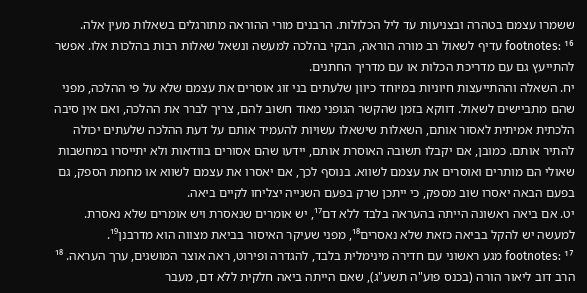ששמרו עצמם בטהרה ובצניעות עד ליל הכלולות. הרבנים מורי ההוראה מתורגלים בשאלות מעין אלה.
footnotes: ¹⁶ עדיף לשאול רב מורה הוראה, הבקי בהלכה למעשה ונשאל שאלות רבות בהלכות אלו. אפשר להתייעץ גם עם מדריכת הכלות או עם מדריך החתנים.
יח. השאלה וההתייעצות חיוניות במיוחד כיוון שלעתים בני זוג אוסרים את עצמם שלא על פי ההלכה, מפני שהם מתביישים לשאול. דווקא בזמן שהקשר הגופני מאוד חשוב להם, צריך לברר את ההלכה, ואם אין סיבה הלכתית אמיתית לאסור אותם, השאלות שישאלו עשויות להעמיד אותם על דעת ההלכה שלעתים יכולה להתיר אותם. כמובן, אם יקבלו תשובה האוסרת אותם, יידעו שהם אסורים בוודאות ולא יתייסרו במחשבות שאולי הם מותרים ואוסרים את עצמם לשווא. בנוסף לכך, אם יאסרו את עצמם לשווא או מחמת הספק, גם בפעם הבאה יאסרו שוב מספק, כי ייתכן שרק בפעם השנייה יצליחו לקיים ביאה.
יט. אם ביאה ראשונה הייתה בהעראה בלבד ללא דם¹⁷, יש אומרים שנאסרת ויש אומרים שלא נאסרת. למעשה יש להקל בביאה כזאת שלא נאסרים¹⁸, מפני שעיקר האיסור בביאת מצווה הוא מדרבנן¹⁹.
footnotes: ¹⁷ מגע ראשוני עם חדירה מינימלית בלבד, להגדרה ופירוט, ראה אוצר המושגים, ערך העראה. ¹⁸ הרב דוב ליאור הורה (בכנס פוע"ה תשע"ג), שאם הייתה ביאה חלקית ללא דם, מעבר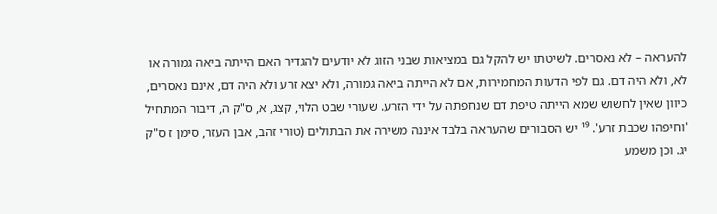להעראה – לא נאסרים. לשיטתו יש להקל גם במציאות שבני הזוג לא יודעים להגדיר האם הייתה ביאה גמורה או לא, ולא היה דם. גם לפי הדעות המחמירות, אם לא הייתה ביאה גמורה, ולא יצא זרע ולא היה דם, אינם נאסרים, כיוון שאין לחשוש שמא הייתה טיפת דם שנחפתה על ידי הזרע. שעורי שבט הלוי, קצג, א, ס"ק ה, דיבור המתחיל 'וחיפהו שכבת זרע'. ¹⁹ יש הסבורים שהעראה בלבד איננה משירה את הבתולים (טורי זהב, אבן העזר, סימן ז ס"ק יג. וכן משמע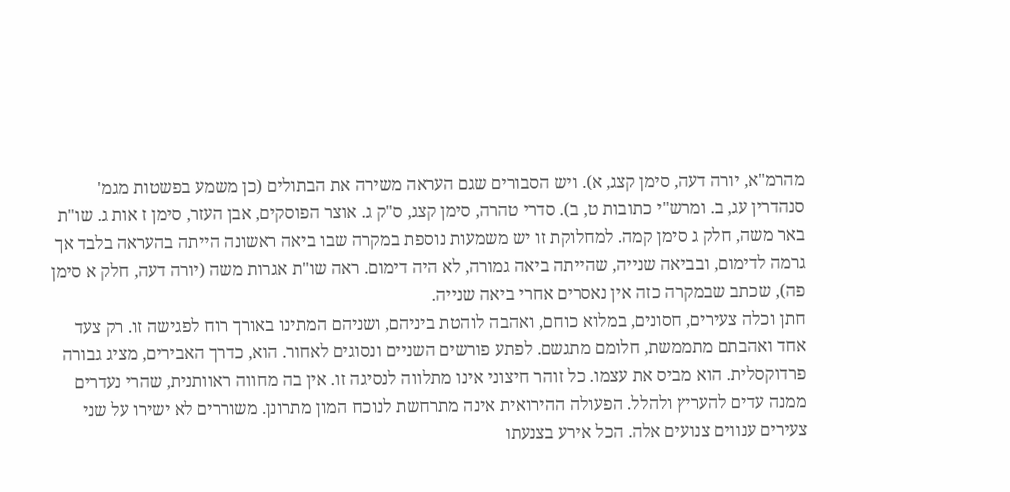מהרמ"א, יורה דעה, סימן קצג, א). ויש הסבורים שגם העראה משירה את הבתולים (כן משמע בפשטות מגמ' סנהדרין עג, ב. ומרש"י כתובות ט, ב). סדרי טהרה, סימן קצג, ס"ק ג. אוצר הפוסקים, אבן העזר, סימן ז אות ג. שו"ת באר משה, חלק ג סימן קמה. למחלוקת זו יש משמעות נוספת במקרה שבו ביאה ראשונה הייתה בהעראה בלבד אך גרמה לדימום, ובביאה שנייה, שהייתה ביאה גמורה, לא היה דימום. ראה שו"ת אגרות משה (יורה דעה, חלק א סימן פה), שכתב שבמקרה כזה אין נאסרים אחרי ביאה שנייה.
חתן וכלה צעירים, חסונים, במלוא כוחם, ואהבה לוהטת ביניהם, ושניהם המתינו באורך רוח לפגישה זו. רק צעד אחד ואהבתם מתממשת, חלומם מתגשם. לפתע פורשים השניים ונסוגים לאחור. הוא, כדרך האבירים, מציג גבורה פרדוקסלית. הוא מביס את עצמו. כל זוהר חיצוני אינו מתלווה לנסיגה זו. אין בה מחווה ראוותנית, שהרי נעדרים ממנה עדים להעריץ ולהלל. הפעולה ההירואית אינה מתרחשת לנוכח המון מתרונן. משוררים לא ישירו על שני צעירים ענווים צנועים אלה. הכל אירע בצנעתו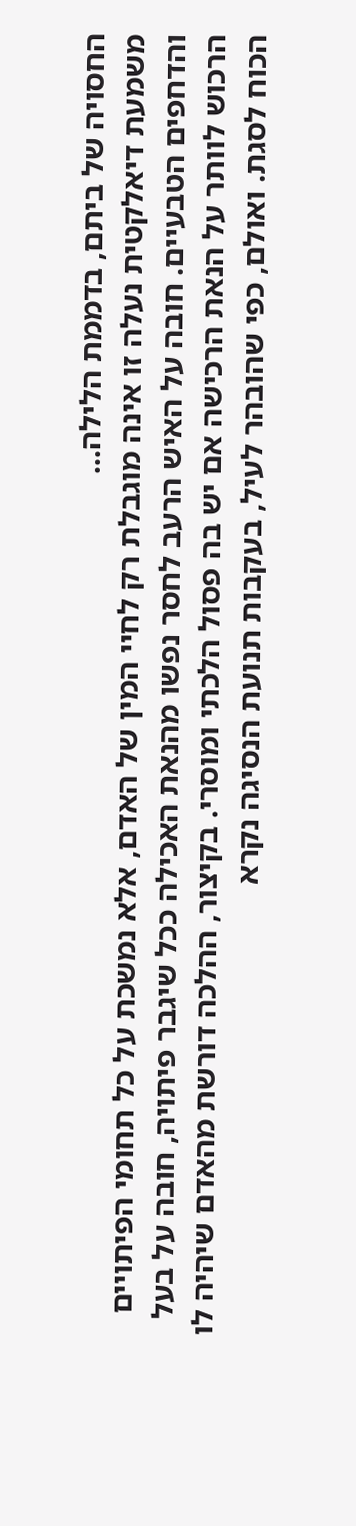החסויה של ביתם, בדממת הלילה...
משמעת דיאלקטית נעלה זו אינה מוגבלת רק לחיי המין של האדם, אלא נמשכת על כל תחומי הפיתויים והדחפים הטבעיים. חובה על האיש הרעב לחסר נפשו מהנאת האכילה ככל שיגבר פיתויה, חובה על בעל הרכוש לוותר על הנאת הרכישה אם יש בה פסול הלכתי ומוסרי. בקיצור, ההלכה דורשת מהאדם שיהיה לו הכוח לסגת. ואולם, כפי שהובהר לעיל, בעקבות תנועת הנסיגה נקרא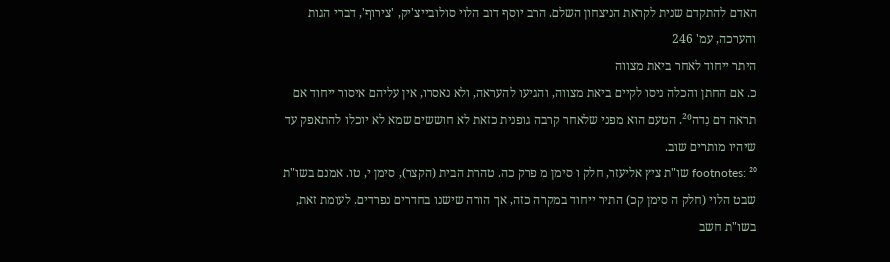האדם להתקדם שנית לקראת הניצחון השלם. הרב יוסף דוב הלוי סולובייצ'יק, 'צירוף', דברי הגות והערכה, עמ' 246
היתר ייחוד לאחר ביאת מצווה
כ. אם החתן והכלה ניסו לקיים ביאת מצווה, והגיעו להעראה, ולא נאסרו, אין עליהם איסור ייחוד אם תראה דם נִדה²⁰. הטעם הוא מפני שלאחר קרבה גופנית כזאת לא חוששים שמא לא יוכלו להתאפק עד שיהיו מותרים שוב.
footnotes: ²⁰ שו"ת ציץ אליעזר, חלק ו סימן מ פרק כה. טהרת הבית (הקצר), סימן י, טו. אמנם בשו"ת שבט הלוי (חלק ה סימן קכ) התיר ייחוד במקרה כזה, אך הורה שישנו בחדרים נפרדים. לעומת זאת, בשו"ת חשב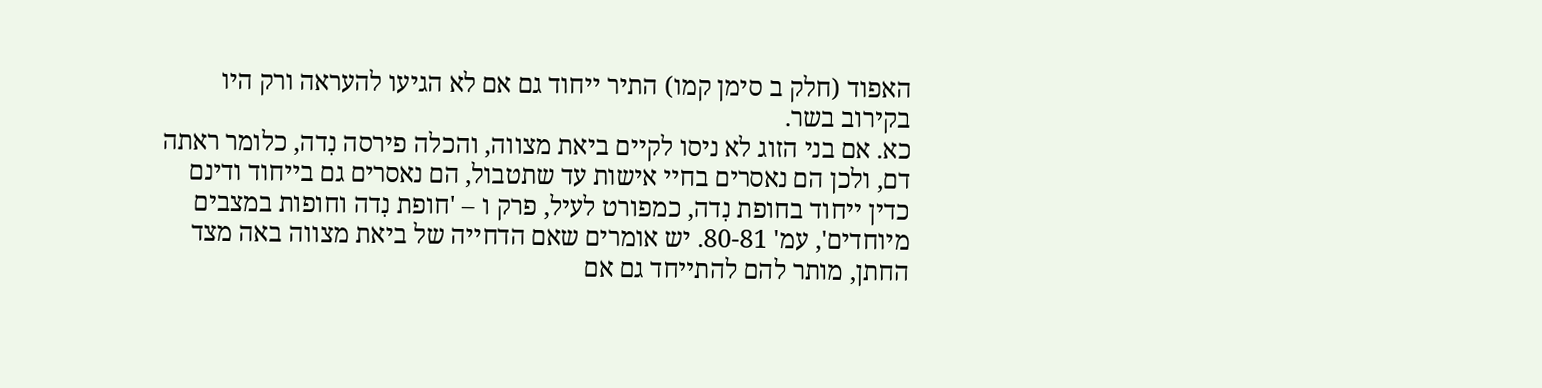האפוד (חלק ב סימן קמו) התיר ייחוד גם אם לא הגיעו להעראה ורק היו בקירוב בשר.
כא. אם בני הזוג לא ניסו לקיים ביאת מצווה, והכלה פירסה נִדה, כלומר ראתה דם, ולכן הם נאסרים בחיי אישות עד שתטבול, הם נאסרים גם בייחוד ודינם כדין ייחוד בחופת נִדה, כמפורט לעיל, פרק ו – 'חופת נִדה וחופות במצבים מיוחדים', עמ' 80-81. יש אומרים שאם הדחייה של ביאת מצווה באה מצד החתן, מותר להם להתייחד גם אם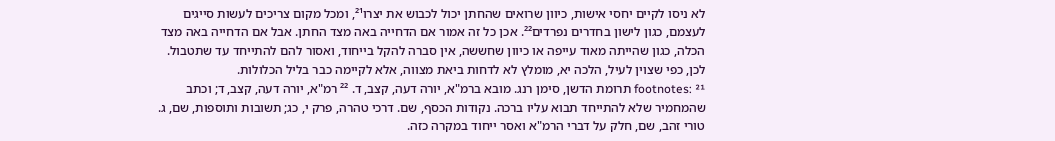לא ניסו לקיים יחסי אישות, כיוון שרואים שהחתן יכול לכבוש את יצרו²¹, ומכל מקום צריכים לעשות סייגים לעצמם, כגון לישון בחדרים נפרדים²². אכן כל זה אמור אם הדחייה באה מצד החתן. אבל אם הדחייה באה מצד הכלה, כגון שהייתה מאוד עייפה או כיוון שחששה, אין סברה להקל בייחוד, ואסור להם להתייחד עד שתטבול. לכן, כפי שצוין לעיל, הלכה יא, מומלץ לא לדחות ביאת מצווה, אלא לקיימה כבר בליל הכלולות.
footnotes: ²¹ תרומת הדשן, סימן רנג. מובא ברמ"א, יורה דעה, קצב, ד. ²² רמ"א, יורה דעה, קצב, ד; וכתב שהמחמיר שלא להתייחד תבוא עליו ברכה. נקודות הכסף, שם. דרכי טהרה, פרק י, כג; תשובות ותוספות, שם, ג. טורי זהב, שם, חלק על דברי הרמ"א ואסר ייחוד במקרה כזה.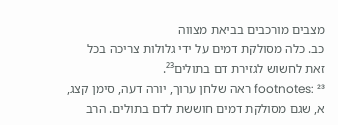מצבים מורכבים בביאת מצווה
כב. כלה מסולקת דמים על ידי גלולות צריכה בכל זאת לחשוש לגזירת דם בתולים²³.
footnotes: ²³ ראה שלחן ערוך, יורה דעה, סימן קצג, א, שגם מסולקת דמים חוששת לדם בתולים. הרב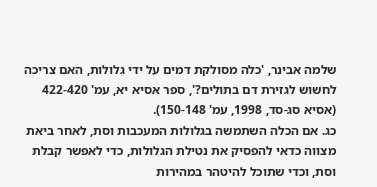שלמה אבינר, 'כלה מסולקת דמים על ידי גלולות, האם צריכה לחשוש לגזירת דם בתולים?', ספר אסיא יא, עמ' 422-420 (אסיא סג-סד, 1998, עמ' 150-148).
כג. אם הכלה השתמשה בגלולות המעכבות וסת, לאחר ביאת מצווה כדאי להפסיק את נטילת הגלולות, כדי לאפשר קבלת וסת, וכדי שתוכל להיטהר במהירות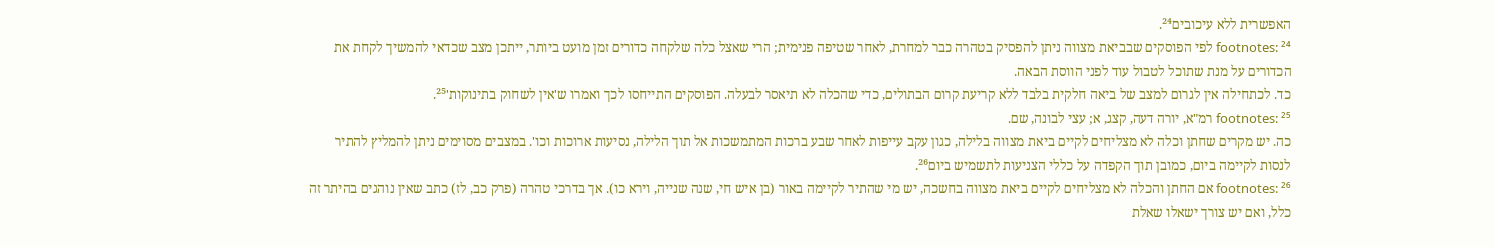האפשרית ללא עיכובים²⁴.
footnotes: ²⁴ לפי הפוסקים שבביאת מצווה ניתן להפסיק בטהרה כבר למחרת, לאחר שטיפה פנימית; הרי שאצל כלה שלקחה כדורים זמן מועט ביותר, ייתכן מצב שכדאי להמשיך לקחת את הכדורים על מנת שתוכל לטבול עוד לפני הווסת הבאה.
כד. לכתחילה אין לגרום למצב של ביאה חלקית בלבד ללא קריעת קרום הבתולים, כדי שהכלה לא תיאסר לבעלה. הפוסקים התייחסו לכך ואמרו ש'אין לשחוק בתינוקות'²⁵.
footnotes: ²⁵ רמ"א, יורה דעה, קצג, א; עצי לבונה, שם.
כה. יש מקרים שחתן וכלה לא מצליחים לקיים ביאת מצווה בלילה, כגון עקב עייפות לאחר שבע ברכות המתמשכות אל תוך הלילה, נסיעות ארוכות וכו'. במצבים מסוימים ניתן להמליץ להתיר לנסות לקיימה ביום, כמובן תוך הקפדה על כללי הצניעות לתשמיש ביום²⁶.
footnotes: ²⁶ אם החתן והכלה לא מצליחים לקיים ביאת מצווה בחשכה, יש מי שהתיר לקיימה באור (בן איש חי, שנה שנייה, וירא כו). אך בדרכי טהרה (פרק כב, לז) כתב שאין נוהגים בהיתר זה כלל, ואם יש צורך ישאלו שאלת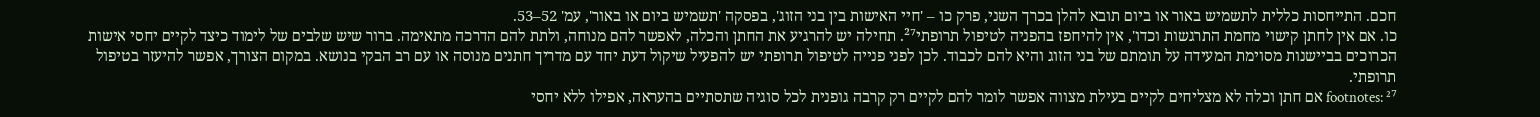חכם. התייחסות כללית לתשמיש באור או ביום תובא להלן בכרך השני, פרק כו – 'חיי האישות בין בני הזוג', בפסקה 'תשמיש ביום או באור', עמ' 52–53.
כו. אם אין לחתן קישוי מחמת התרגשות וכדו', אין להיחפז בהפניה לטיפול תרופתי²⁷. תחילה יש להרגיע את החתן והכלה, לאפשר להם מנוחה, ולתת להם הדרכה מתאימה. ברור שיש שלבים של לימוד כיצד לקיים יחסי אישות הכרוכים בביישנות מסוימת המעידה על תומתם של בני הזוג והיא להם לכבוד. לכן לפני פנייה לטיפול תרופתי יש להפעיל שיקול דעת יחד עם מדריך חתנים מנוסה או עם רב הבקי בנושא. במקום הצורך, אפשר להיעזר בטיפול תרופתי.
footnotes: ²⁷ אם חתן וכלה לא מצליחים לקיים בעילת מצווה אפשר לומר להם לקיים רק קרבה גופנית לכל סוגיה שתסתיים בהעראה, אפילו ללא יחסי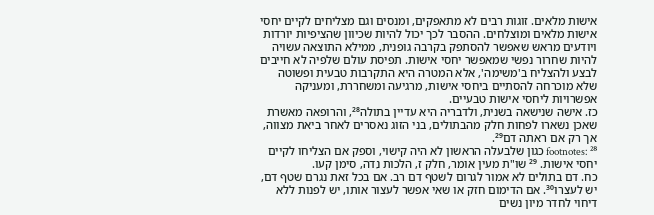אישות מלאים. זוגות רבים לא מתאפקים, ומנסים וגם מצליחים לקיים יחסי אישות מלאים ומוצלחים. ההסבר לכך יכול להיות שכיוון שהציפיות יורדות ויודעים מראש שאפשר להסתפק בקרבה גופנית, ממילא התוצאה עשויה להיות שחרור נפשי שמאפשר יחסי אישות. תפיסת עולם שלפיה לא חייבים לבצע ולהצליח ב'משימה', אלא המטרה היא התקרבות טבעית ופשוטה שלא מוכרחה להסתיים ביחסי אישות, מרגיעה ומשחררת, ומעניקה אפשרויות ליחסי אישות טבעיים.
כז. אישה שנישאה בשנית, ולדבריה היא עדיין בתולה²⁸, והרופאה מאשרת שאכן נשארו לפחות חלק מהבתולים, בני הזוג נאסרים לאחר ביאת מצווה, אך רק אם ראתה דם²⁹.
footnotes: ²⁸ כגון שלבעלה הראשון לא היה קישוי, וספק אם הצליחו לקיים יחסי אישות. ²⁹ שו"ת מעין אומר, חלק ז, הלכות נִדה, סימן קעו.
כח. דם בתולים לא אמור לגרום לשטף דם רב. אם בכל זאת נגרם שטף דם, יש לעצרו³⁰. אם הדימום חזק או שאי אפשר לעצור אותו, יש לפנות ללא דיחוי לחדר מיון נשים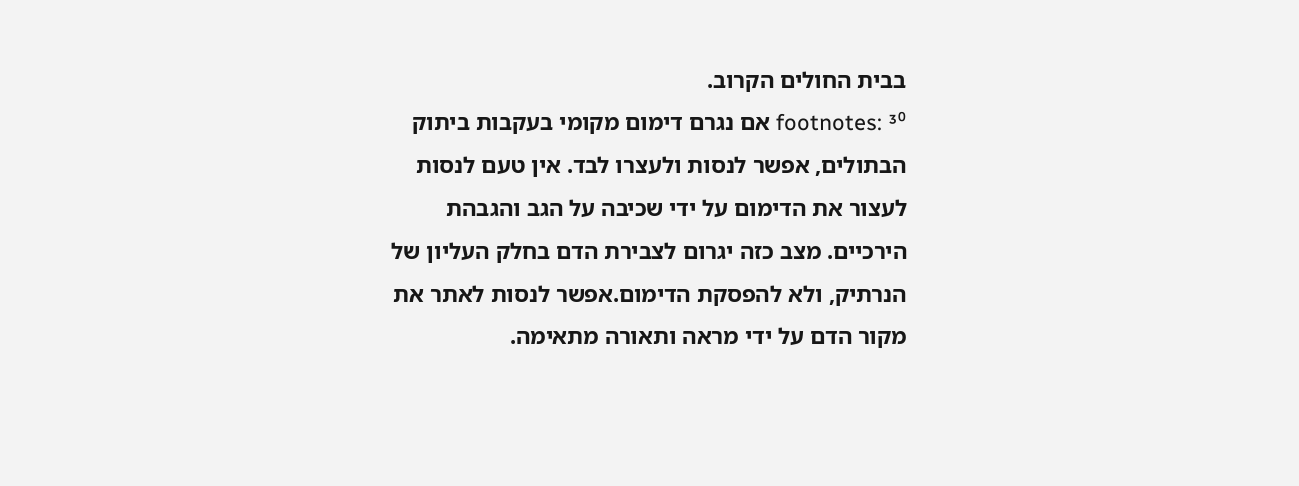בבית החולים הקרוב.
footnotes: ³⁰ אם נגרם דימום מקומי בעקבות ביתוק הבתולים, אפשר לנסות ולעצרו לבד. אין טעם לנסות לעצור את הדימום על ידי שכיבה על הגב והגבהת הירכיים. מצב כזה יגרום לצבירת הדם בחלק העליון של הנרתיק, ולא להפסקת הדימום.אפשר לנסות לאתר את מקור הדם על ידי מראה ותאורה מתאימה.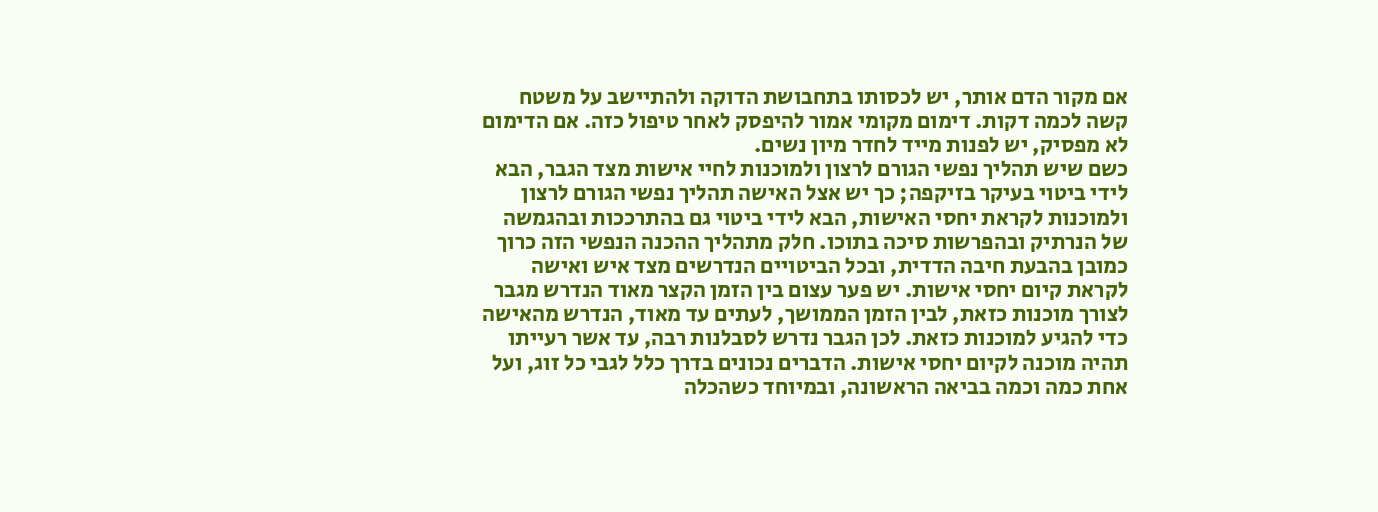אם מקור הדם אותר, יש לכסותו בתחבושת הדוקה ולהתיישב על משטח קשה לכמה דקות. דימום מקומי אמור להיפסק לאחר טיפול כזה. אם הדימום לא מפסיק, יש לפנות מייד לחדר מיון נשים.
כשם שיש תהליך נפשי הגורם לרצון ולמוכנות לחיי אישות מצד הגבר, הבא לידי ביטוי בעיקר בזיקפה; כך יש אצל האישה תהליך נפשי הגורם לרצון ולמוכנות לקראת יחסי האישות, הבא לידי ביטוי גם בהתרככות ובהגמשה של הנרתיק ובהפרשות סיכה בתוכו. חלק מתהליך ההכנה הנפשי הזה כרוך כמובן בהבעת חיבה הדדית, ובכל הביטויים הנדרשים מצד איש ואישה לקראת קיום יחסי אישות. יש פער עצום בין הזמן הקצר מאוד הנדרש מגבר לצורך מוכנות כזאת, לבין הזמן הממושך, לעתים עד מאוד, הנדרש מהאישה כדי להגיע למוכנות כזאת. לכן הגבר נדרש לסבלנות רבה, עד אשר רעייתו תהיה מוכנה לקיום יחסי אישות. הדברים נכונים בדרך כלל לגבי כל זוג, ועל אחת כמה וכמה בביאה הראשונה, ובמיוחד כשהכלה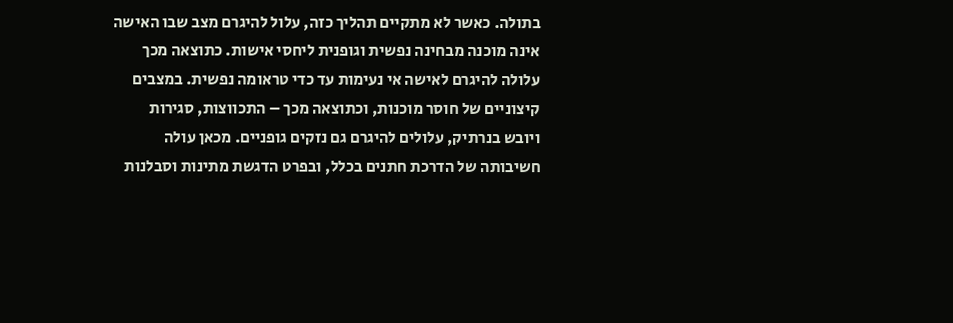בתולה. כאשר לא מתקיים תהליך כזה, עלול להיגרם מצב שבו האישה אינה מוכנה מבחינה נפשית וגופנית ליחסי אישות. כתוצאה מכך עלולה להיגרם לאישה אי נעימות עד כדי טראומה נפשית. במצבים קיצוניים של חוסר מוכנות, וכתוצאה מכך – התכווצות, סגירות ויובש בנרתיק, עלולים להיגרם גם נזקים גופניים. מכאן עולה חשיבותה של הדרכת חתנים בכלל, ובפרט הדגשת מתינות וסבלנות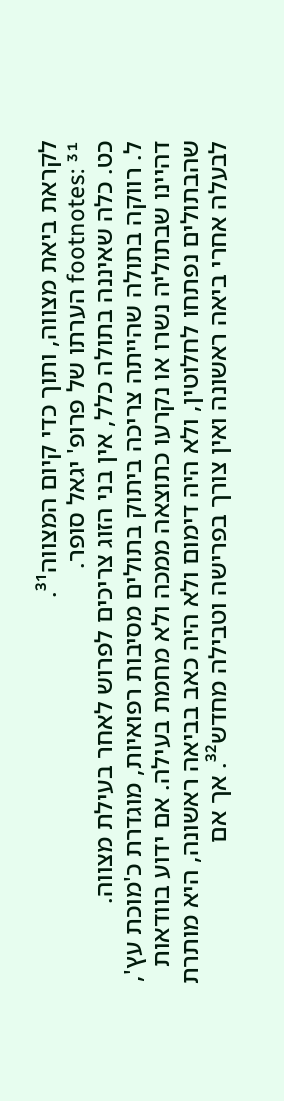לקראת ביאת מצווה, ותוך כדי קיום המצווה³¹.
footnotes: ³¹ הערתו של פרופ' יגאל סופר.
כט. כלה שאיננה בתולה כלל, אין בני הזוג צריכים לפרוש לאחר בעילת מצווה.
ל. רווקה בתולה שהייתה צריכה ביתוק בתולים מסיבות רפואיות, מוגדרת כ'מוכת עץ', דהיינו שבתוליה נשרו או נקרעו כתוצאה ממכה ולא מחמת בעילה. אם ידוע בוודאות שהבתולים נפתחו לחלוטין, ולא היה דימום ולא היה כאב בביאה ראשונה, היא מותרת לבעלה אחרי ביאה ראשונה ואין צורך בפרישה וטבילה מחדש³². אך אם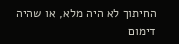החיתוך לא היה מלא, או שהיה דימום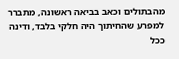מהבתולים וכאב בביאה ראשונה, מתברר למפרע שהחיתוך היה חלקי בלבד, ודינה ככל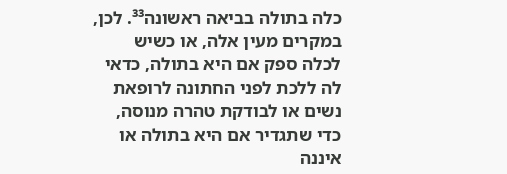כלה בתולה בביאה ראשונה³³. לכן, במקרים מעין אלה, או כשיש לכלה ספק אם היא בתולה, כדאי לה ללכת לפני החתונה לרופאת נשים או לבודקת טהרה מנוסה, כדי שתגדיר אם היא בתולה או איננה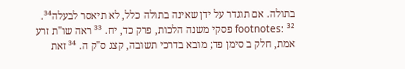בתולה. אם תוגדר על ידן שאינה בתולה כלל, לא תיאסר לבעלה³⁴.
footnotes: ³² פסקי משנה הלכות, פרק כד, יח. ³³ ראה שו"ת זרע אמת, חלק ב סימן פד; מובא בדרכי תשובה, קצג ס"ק ה. ³⁴ זאת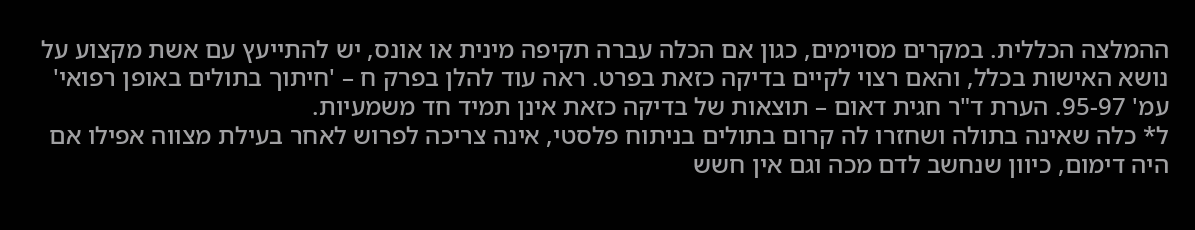ההמלצה הכללית. במקרים מסוימים, כגון אם הכלה עברה תקיפה מינית או אונס, יש להתייעץ עם אשת מקצוע על נושא האישות בכלל, והאם רצוי לקיים בדיקה כזאת בפרט. ראה עוד להלן בפרק ח – 'חיתוך בתולים באופן רפואי' עמ' 95-97. הערת ד"ר חגית דאום – תוצאות של בדיקה כזאת אינן תמיד חד משמעיות.
ל* כלה שאינה בתולה ושחזרו לה קרום בתולים בניתוח פלסטי, אינה צריכה לפרוש לאחר בעילת מצווה אפילו אם היה דימום, כיוון שנחשב לדם מכה וגם אין חשש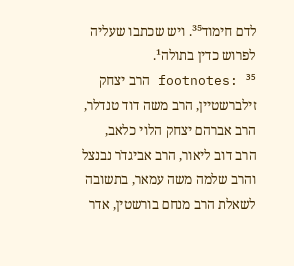לדם חימוד³⁵. ויש שכתבו שעליה לפרוש כדין בתולה¹.
footnotes: ³⁵ הרב יצחק זילברשטיין, הרב משה דוד טנדלר, הרב אברהם יצחק הלוי כלאב, הרב דוב ליאור, הרב אביגדֹר נבנצל והרב שלמה משה עמאר, בתשובה לשאלת הרב מנחם בורשטין, אדר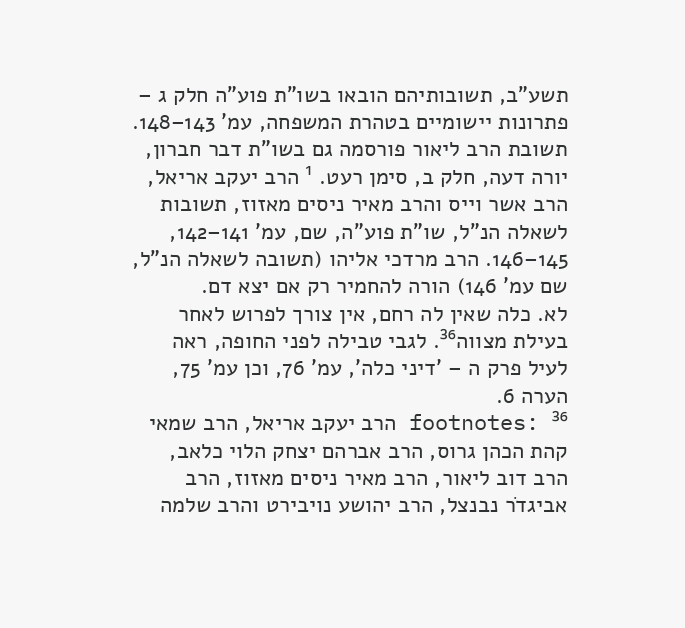תשע"ב, תשובותיהם הובאו בשו"ת פוע"ה חלק ג – פתרונות יישומיים בטהרת המשפחה, עמ' 143–148. תשובת הרב ליאור פורסמה גם בשו"ת דבר חברון, יורה דעה, חלק ב, סימן רעט. ¹ הרב יעקב אריאל, הרב אשר וייס והרב מאיר ניסים מאזוז, תשובות לשאלה הנ"ל, שו"ת פוע"ה, שם, עמ' 141–142, 145–146. הרב מרדכי אליהו (תשובה לשאלה הנ"ל, שם עמ' 146) הורה להחמיר רק אם יצא דם.
לא. כלה שאין לה רחם, אין צורך לפרוש לאחר בעילת מצווה³⁶. לגבי טבילה לפני החופה, ראה לעיל פרק ה – 'דיני כלה', עמ' 76, וכן עמ' 75, הערה 6.
footnotes: ³⁶ הרב יעקב אריאל, הרב שמאי קהת הכהן גרוס, הרב אברהם יצחק הלוי כלאב, הרב דוב ליאור, הרב מאיר ניסים מאזוז, הרב אביגדֹר נבנצל, הרב יהושע נויבירט והרב שלמה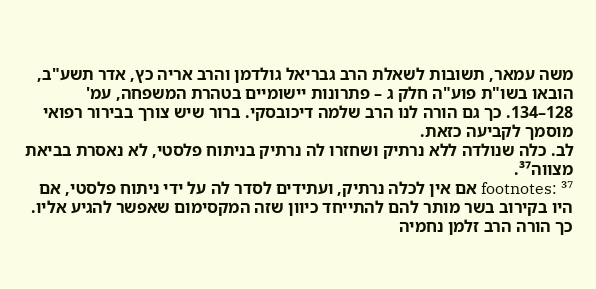משה עמאר, תשובות לשאלת הרב גבריאל גולדמן והרב אריה כץ, אדר תשע"ב, הובאו בשו"ת פוע"ה חלק ג – פתרונות יישומיים בטהרת המשפחה, עמ' 128–134. כך גם הורה לנו הרב שלמה דיכובסקי. ברור שיש צורך בבירור רפואי מוסמך לקביעה כזאת.
לב. כלה שנולדה ללא נרתיק ושחזרו לה נרתיק בניתוח פלסטי, לא נאסרת בביאת מצווה³⁷.
footnotes: ³⁷ אם אין לכלה נרתיק, ועתידים לסדר לה על ידי ניתוח פלסטי, אם היו בקירוב בשר מותר להם להתייחד כיוון שזה המקסימום שאפשר להגיע אליו. כך הורה הרב זלמן נחמיה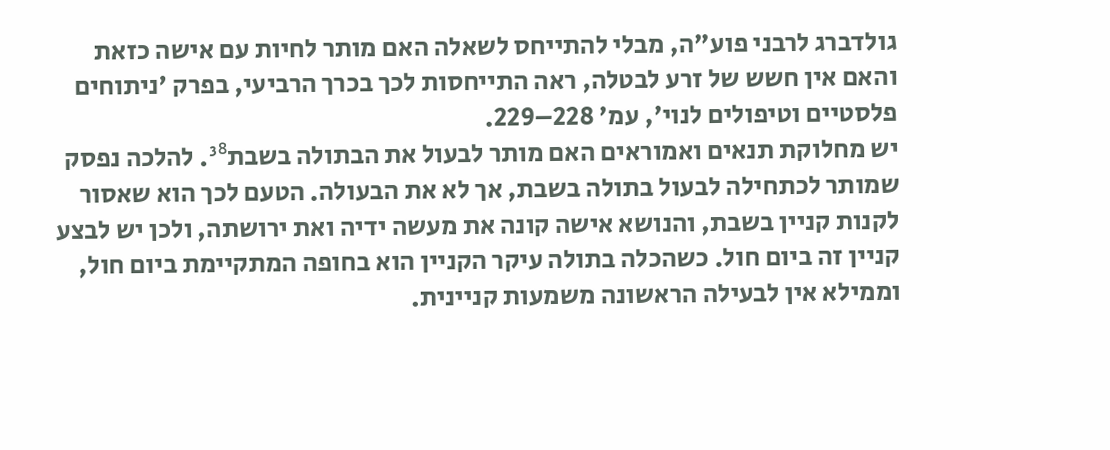גולדברג לרבני פוע"ה, מבלי להתייחס לשאלה האם מותר לחיות עם אישה כזאת והאם אין חשש של זרע לבטלה, ראה התייחסות לכך בכרך הרביעי, בפרק 'ניתוחים פלסטיים וטיפולים לנוי', עמ' 228–229.
יש מחלוקת תנאים ואמוראים האם מותר לבעול את הבתולה בשבת³⁸. להלכה נפסק שמותר לכתחילה לבעול בתולה בשבת, אך לא את הבעולה. הטעם לכך הוא שאסור לקנות קניין בשבת, והנושא אישה קונה את מעשה ידיה ואת ירושתה, ולכן יש לבצע קניין זה ביום חול. כשהכלה בתולה עיקר הקניין הוא בחופה המתקיימת ביום חול, וממילא אין לבעילה הראשונה משמעות קניינית.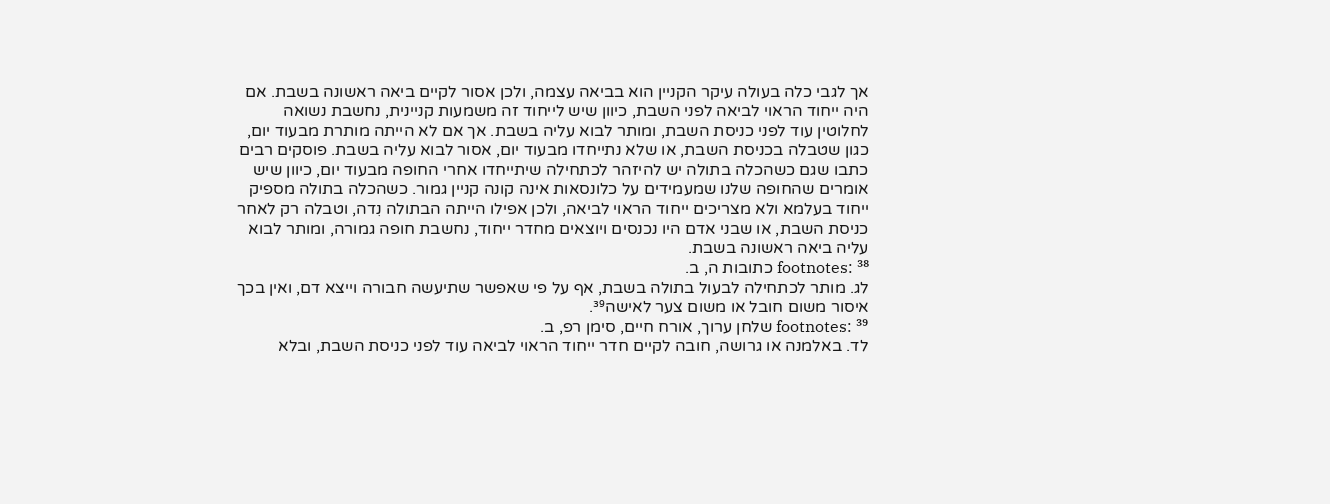אך לגבי כלה בעולה עיקר הקניין הוא בביאה עצמה, ולכן אסור לקיים ביאה ראשונה בשבת. אם היה ייחוד הראוי לביאה לפני השבת, כיוון שיש לייחוד זה משמעות קניינית, נחשבת נשואה לחלוטין עוד לפני כניסת השבת, ומותר לבוא עליה בשבת. אך אם לא הייתה מותרת מבעוד יום, כגון שטבלה בכניסת השבת, או שלא נתייחדו מבעוד יום, אסור לבוא עליה בשבת. פוסקים רבים כתבו שגם כשהכלה בתולה יש להיזהר לכתחילה שיתייחדו אחרי החופה מבעוד יום, כיוון שיש אומרים שהחופה שלנו שמעמידים על כלונסאות אינה קונה קניין גמור. כשהכלה בתולה מספיק ייחוד בעלמא ולא מצריכים ייחוד הראוי לביאה, ולכן אפילו הייתה הבתולה נִדה, וטבלה רק לאחר כניסת השבת, או שבני אדם היו נכנסים ויוצאים מחדר ייחוד, נחשבת חופה גמורה, ומותר לבוא עליה ביאה ראשונה בשבת.
footnotes: ³⁸ כתובות ה, ב.
לג. מותר לכתחילה לבעול בתולה בשבת, אף על פי שאפשר שתיעשה חבורה וייצא דם, ואין בכך איסור משום חובל או משום צער לאישה³⁹.
footnotes: ³⁹ שלחן ערוך, אורח חיים, סימן רפ, ב.
לד. באלמנה או גרושה, חובה לקיים חדר ייחוד הראוי לביאה עוד לפני כניסת השבת, ובלא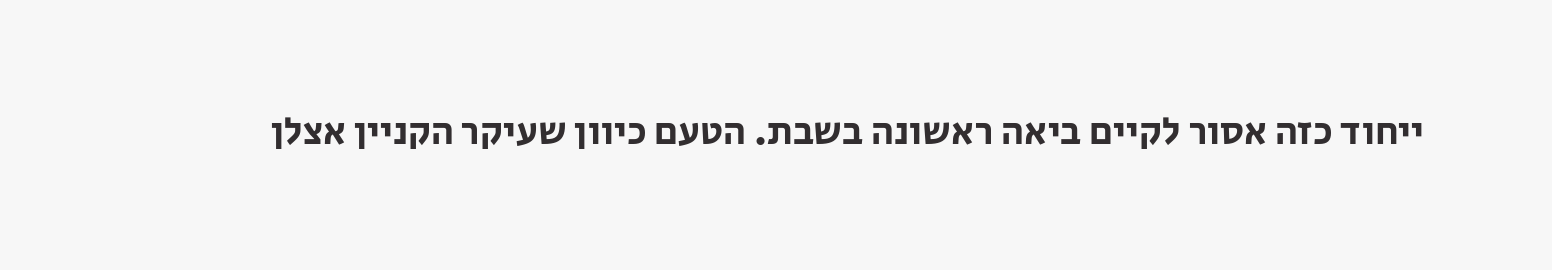ייחוד כזה אסור לקיים ביאה ראשונה בשבת. הטעם כיוון שעיקר הקניין אצלן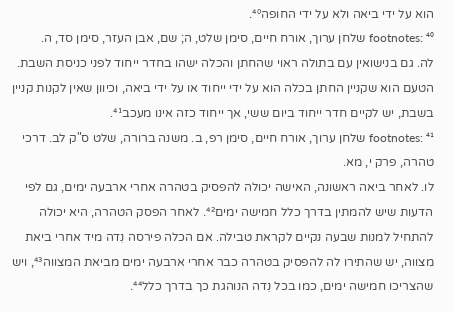הוא על ידי ביאה ולא על ידי החופה⁴⁰.
footnotes: ⁴⁰ שלחן ערוך, אורח חיים, סימן שלט, ה; שם, אבן העזר, סימן סד, ה.
לה. גם בנישואין עם בתולה ראוי שהחתן והכלה ישהו בחדר ייחוד לפני כניסת השבת. הטעם הוא שקניין החתן בכלה הוא על ידי ייחוד או על ידי ביאה, וכיוון שאין לקנות קניין בשבת, יש לקיים חדר ייחוד ביום ששי, אך ייחוד כזה אינו מעכב⁴¹.
footnotes: ⁴¹ שלחן ערוך, אורח חיים, סימן רפ, ב. משנה ברורה, שלט ס"ק לב. דרכי טהרה, פרק י, מא.
לו. לאחר ביאה ראשונה, האישה יכולה להפסיק בטהרה אחרי ארבעה ימים, גם לפי הדעות שיש להמתין בדרך כלל חמישה ימים⁴². לאחר הפסק הטהרה, היא יכולה להתחיל למנות שבעה נקיים לקראת טבילה. אם הכלה פירסה נִדה מיד אחרי ביאת מצווה, יש שהתירו לה להפסיק בטהרה כבר אחרי ארבעה ימים מביאת המצווה⁴³, ויש שהצריכו חמישה ימים, כמו בכל נִדה הנוהגת כך בדרך כלל⁴⁴.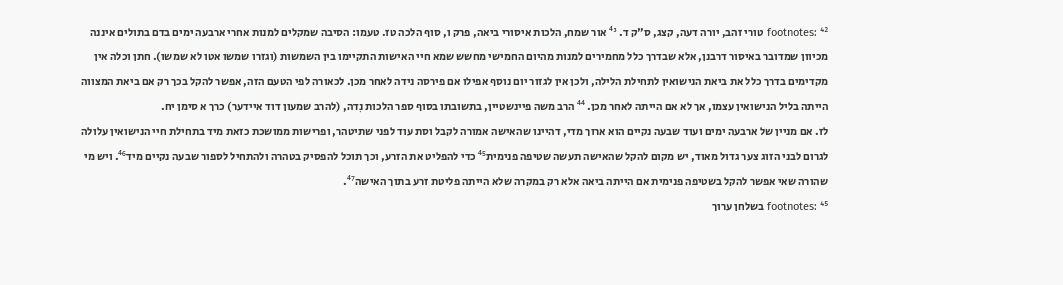footnotes: ⁴² טורי זהב, יורה דעה, קצג, ס"ק ד. ⁴³ אור שמח, הלכות איסורי ביאה, פרק ו, סוף הלכה טז. טעמו: הסיבה שמקלים למנות אחרי ארבעה ימים בדם בתולים איננה מכיוון שמדובר באיסור דרבנן, אלא שבדרך כלל מחמירים למנות מהיום החמישי מחשש שמא חיי האישות התקיימו בין השמשות (וגזרו שמשו אטו לא שמשו). חתן וכלה אין מקדימים בדרך כלל את ביאת הנישואין לתחילת הלילה, ולכן אין לגזור יום נוסף אפילו אם פירסה נידה לאחר מכן. לכאורה לפי הטעם הזה, אפשר להקל בכך רק אם ביאת המצווה הייתה בליל הנישואין עצמו, אך לא אם הייתה לאחר מכן. ⁴⁴ הרב משה פיינשטיין, בתשובתו בסוף ספר הלכות נִדה, (להרב שמעון דוד איידער) כרך א סימן יח.
לז. אם מניין של ארבעה ימים ועוד שבעה נקיים הוא ארוך מדי, דהיינו שהאישה אמורה לקבל וסת עוד לפני שתיטהר, ופרישות ממושכת כזאת מיד בתחילת חיי הנישואין עלולה לגרום לבני הזוג צער גדול מאוד, יש מקום להקל שהאישה תעשה שטיפה פנימית⁴⁵ כדי להפליט את הזרע, וכך תוכל להפסיק בטהרה ולהתחיל לספור שבעה נקיים מיד⁴⁶. ויש מי שהורה שאי אפשר להקל בשטיפה פנימית אם הייתה ביאה אלא רק במקרה שלא הייתה פליטת זרע בתוך האישה⁴⁷.
footnotes: ⁴⁵ בשלחן ערוך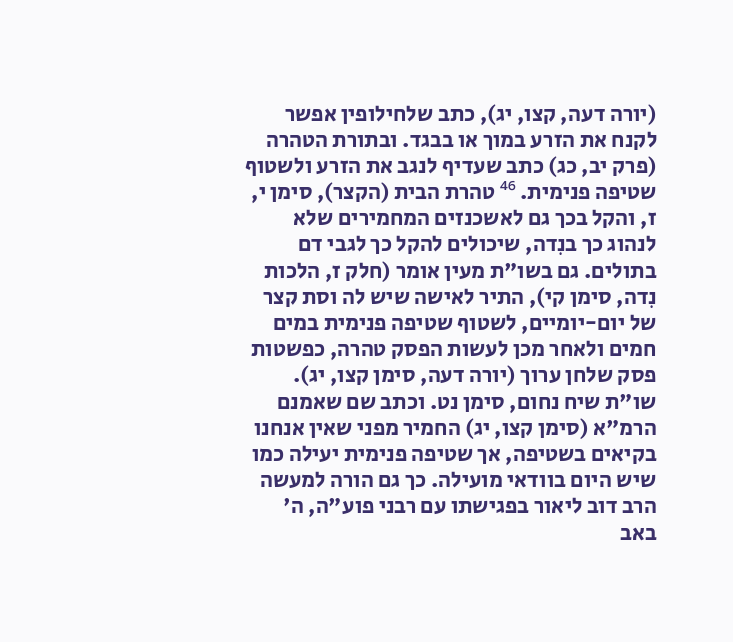(יורה דעה, קצו, יג), כתב שלחילופין אפשר לקנח את הזרע במוך או בבגד. ובתורת הטהרה (פרק יב, כג) כתב שעדיף לנגב את הזרע ולשטוף שטיפה פנימית. ⁴⁶ טהרת הבית (הקצר), סימן י, ז, והקל בכך גם לאשכנזים המחמירים שלא לנהוג כך בנִדה, שיכולים להקל כך לגבי דם בתולים. גם בשו"ת מעין אומר (חלק ז, הלכות נִדה, סימן קי), התיר לאישה שיש לה וסת קצר של יום-יומיים, לשטוף שטיפה פנימית במים חמים ולאחר מכן לעשות הפסק טהרה, כפשטות פסק שלחן ערוך (יורה דעה, סימן קצו, יג). שו"ת שיח נחום, סימן נט. וכתב שם שאמנם הרמ"א (סימן קצו, יג) החמיר מפני שאין אנחנו בקיאים בשטיפה, אך שטיפה פנימית יעילה כמו שיש היום בוודאי מועילה. כך גם הורה למעשה הרב דוב ליאור בפגישתו עם רבני פוע"ה, ה' באב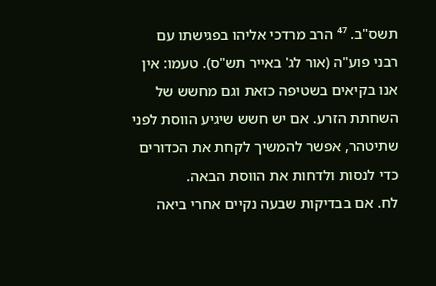תשס"ב. ⁴⁷ הרב מרדכי אליהו בפגישתו עם רבני פוע"ה (אור לג' באייר תש"ס). טעמו: אין אנו בקיאים בשטיפה כזאת וגם מחשש של השחתת הזרע. אם יש חשש שיגיע הווסת לפני שתיטהר, אפשר להמשיך לקחת את הכדורים כדי לנסות ולדחות את הווסת הבאה.
לח. אם בבדיקות שבעה נקיים אחרי ביאה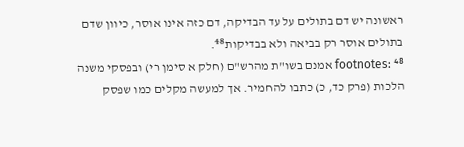ראשונה יש דם בתולים על עד הבדיקה, דם כזה אינו אוסר, כיוון שדם בתולים אוסר רק בביאה ולא בבדיקות⁴⁸.
footnotes: ⁴⁸ אמנם בשו"ת מהרש"ם (חלק א סימן רי) ובפסקי משנה הלכות (פרק כד, כ) כתבו להחמיר. אך למעשה מקלים כמו שפסק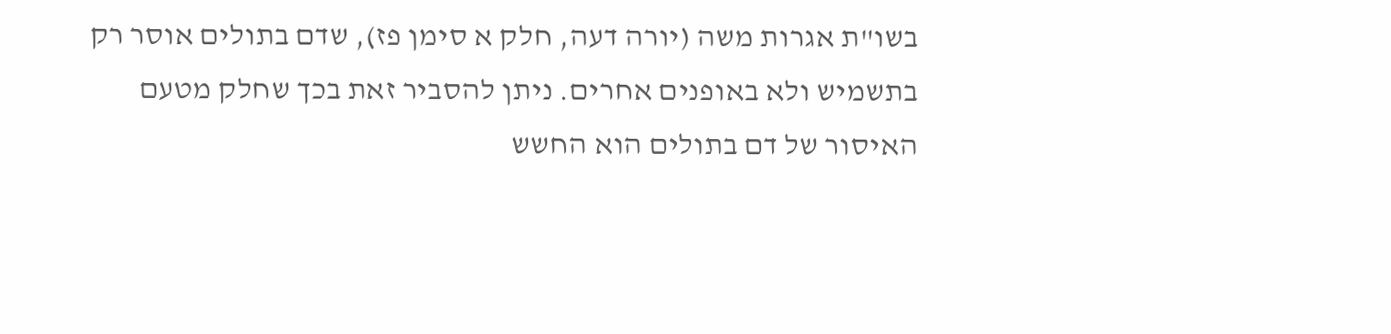בשו"ת אגרות משה (יורה דעה, חלק א סימן פז), שדם בתולים אוסר רק בתשמיש ולא באופנים אחרים. ניתן להסביר זאת בכך שחלק מטעם האיסור של דם בתולים הוא החשש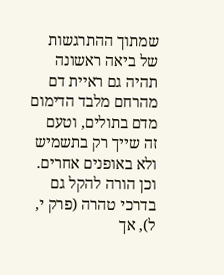שמתוך ההתרגשות של ביאה ראשונה תהיה גם ראיית דם מהרחם מלבד הדימום מדם בתולים, וטעם זה שייך רק בתשמיש ולא באופנים אחרים. וכן הורה להקל גם בדרכי טהרה (פרק י, ל), אך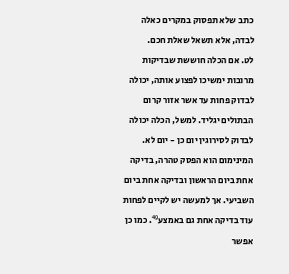כתב שלא תפסוק במקרים כאלה לבדה, אלא תשאל שאלת חכם.
לט. אם הכלה חוששת שבדיקות מרובות ימשיכו לפצוע אותה, יכולה לבדוק פחות עד אשר אזור קרום הבתולים יגליד. למשל, הכלה יכולה לבדוק לסירוגין יום כן - יום לא. המינימום הוא הפסק טהרה, בדיקה אחת ביום הראשון ובדיקה אחת ביום השביעי. אך למעשה יש לקיים לפחות עוד בדיקה אחת גם באמצע⁴⁹. כמו כן אפשר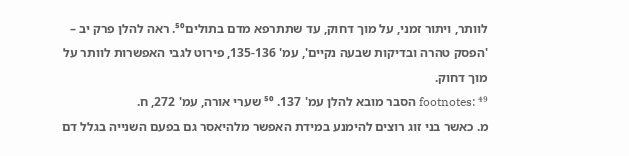לוותר, ויתור זמני, על מוך דחוק, עד שתתרפא מדם בתולים⁵⁰. ראה להלן פרק יב – 'הפסק טהרה ובדיקות שבעה נקיים', עמ' 135-136, פירוט לגבי האפשרות לוותר על מוך דחוק.
footnotes: ⁴⁹ הסבר מובא להלן עמ' 137. ⁵⁰ שערי אורה, עמ' 272, ח.
מ. כאשר בני זוג רוצים להימנע במידת האפשר מלהיאסר גם בפעם השנייה בגלל דם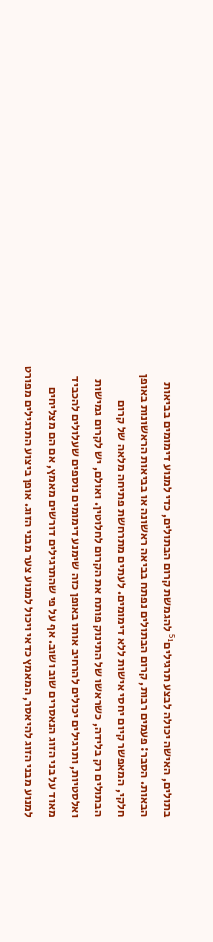בתולים, האישה יכולה לבצע תרגילים⁵¹ להגמשת קרום הבתולים, כדי למנוע דימומים בביאות הבאות. הסבר: פעמים רבות, קרום הבתולים נפתח בביאה ראשונה או בביאות הראשונות באופן חלקי, המאפשר קיום יחסי אישות ללא דימומים. לעתים מתרחשת פתיחה מלאה של קרום הבתולים רק בלידה, כשראשו של התינוק פותח את הקרום לחלוטין. ואולם, יש לקרום גמישות ואלסטיות, ותרגילים יכולים להרחיב אותו באופן כזה שימנע דימומים נוספים שעלולים להכביד מאוד על בני הזוג הנאסרים שוב ושוב. אף על פי שהתרגילים דורשים מאמץ, אם הם מצליחים למנוע מבני הזוג להיאסר, המאמץ כדאי ויכול למנוע צער מבני הזוג. אופן ביצוע התרגילים מפורט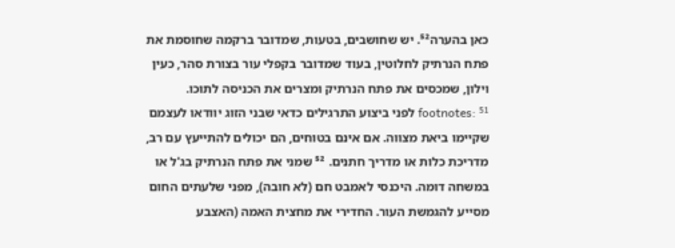כאן בהערה⁵². יש שחושבים, בטעות, שמדובר ברקמה שחוסמת את פתח הנרתיק לחלוטין, בעוד שמדובר בקפלי עור בצורת סהר, כעין וילון, שמכסים את פתח הנרתיק ומצרים את הכניסה לתוכו.
footnotes: ⁵¹ לפני ביצוע התרגילים כדאי שבני הזוג יוודאו לעצמם שקיימו ביאת מצווה. אם אינם בטוחים, הם יכולים להתייעץ עם רב, מדריכת כלות או מדריך חתנים. ⁵² שמני את פתח הנרתיק בג'ל או במשחה דומה. היכנסי לאמבט חם (לא חובה), מפני שלעתים החום מסייע להגמשת העור. החדירי את מחצית האמה (האצבע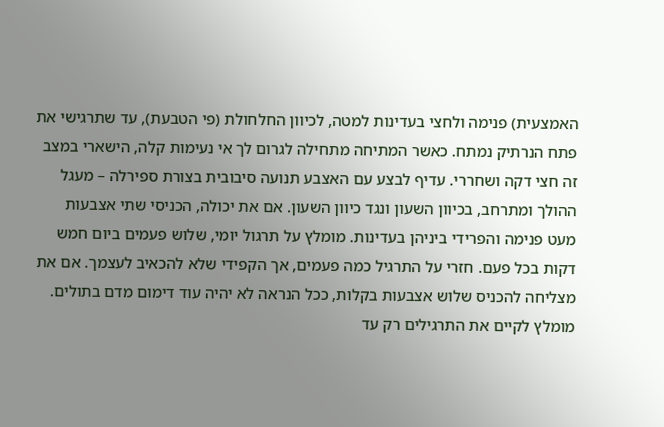האמצעית) פנימה ולחצי בעדינות למטה, לכיוון החלחולת (פי הטבעת), עד שתרגישי את פתח הנרתיק נמתח. כאשר המתיחה מתחילה לגרום לך אי נעימות קלה, הישארי במצב זה חצי דקה ושחררי. עדיף לבצע עם האצבע תנועה סיבובית בצורת ספירלה – מעגל ההולך ומתרחב, בכיוון השעון ונגד כיוון השעון. אם את יכולה, הכניסי שתי אצבעות מעט פנימה והפרידי ביניהן בעדינות. מומלץ על תרגול יומי, שלוש פעמים ביום חמש דקות בכל פעם. חזרי על התרגיל כמה פעמים, אך הקפידי שלא להכאיב לעצמך. אם את מצליחה להכניס שלוש אצבעות בקלות, ככל הנראה לא יהיה עוד דימום מדם בתולים. מומלץ לקיים את התרגילים רק עד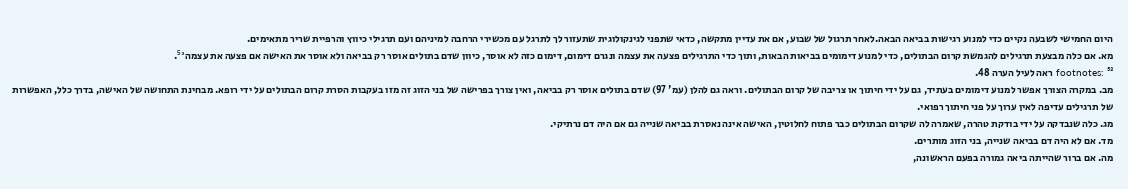היום החמישי לשבעה נקיים כדי למנוע רגישות בביאה הבאה.לאחר תרגול של שבוע, אם את עדיין מתקשה, כדאי שתפני לגינקולוגית שתעזור לך לתרגל עם מכשירי הרחבה למיניהם ועם תרגילי כיווץ והרפיית שריר מתאימים.
מא. אם כלה מבצעת תרגילים להגמשת קרום הבתולים, כדי למנוע דימומים בביאות הבאות, ותוך כדי התרגילים פצעה את עצמה ונגרם דימום, דימום כזה לא אוסר, כיוון שדם בתולים אוסר רק בביאה ולא אוסר את האישה אם פצעה את עצמה⁵³.
footnotes: ⁵³ ראה לעיל הערה 48.
מב. במקרה הצורך אפשר למנוע דימומים בעתיד, גם על ידי חיתוך או צריבה של קרום הבתולים. וראה גם להלן (עמ' 97) שדם בתולים אוסר רק בביאה, ואין צורך בפרישה של בני הזוג זה מזו בעקבות הסרת קרום הבתולים על ידי רופא. מבחינת התחושה של האישה, בדרך כלל, האפשרות של תרגילים עדיפה לאין ערוך על פני חיתוך רפואי.
מג. כלה שנבדקה על ידי בודקת טהרה, שאמרה לה שקרום הבתולים כבר פתוח לחלוטין, האישה אינה נאסרת בביאה שנייה גם אם היה דם נרתיקי.
מד. אם לא היה דם בביאה שנייה, בני הזוג מותרים.
מה. אם ברור שהייתה ביאה גמורה בפעם הראשונה,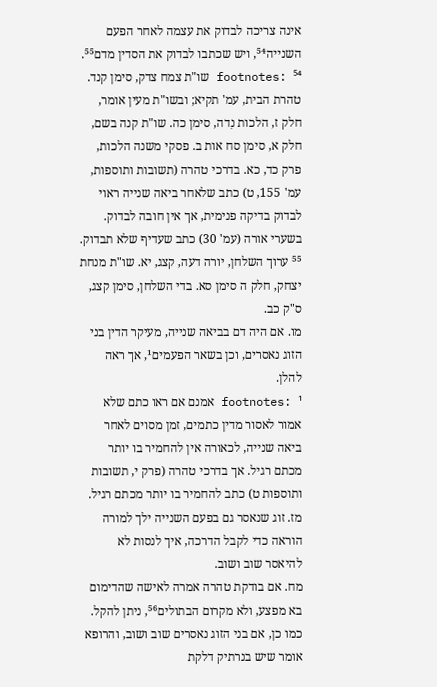אינה צריכה לבדוק את עצמה לאחר הפעם השנייה⁵⁴, ויש שכתבו לבדוק את הסדין מדם⁵⁵.
footnotes: ⁵⁴ שו"ת צמח צדק, סימן קנד. טהרת הבית, עמ' תקיא; ובשו"ת מעין אומר, חלק ז, הלכות נִדה, סימן כה. שו"ת קנה בשם, חלק א, סימן סח אות ב. פסקי משנה הלכות, פרק כד, כא. בדרכי טהרה (תשובות ותוספות, עמ' 155, ט) כתב שלאחר ביאה שנייה ראוי לבדוק בדיקה פנימית, אך אין חובה לבדוק. בשערי אורה (עמ' 30) כתב שעדיף שלא תבדוק. ⁵⁵ ערוך השלחן, יורה דעה, קצג, יא. שו"ת מנחת יצחק, חלק ה סימן סא. בדי השלחן, סימן קצג, ס"ק כב.
מו. אם היה דם בביאה שנייה, מעיקר הדין בני הזוג נאסרים, וכן בשאר הפעמים¹, אך ראה להלן.
footnotes: ¹ אמנם אם ראו כתם שלא אמור לאסור מדין כתמים, זמן מסוים לאחר ביאה שנייה, לכאורה אין להחמיר בו יותר מכתם רגיל. אך בדרכי טהרה (פרק י, תשובות ותוספות ט) כתב להחמיר בו יותר מכתם רגיל.
מז. זוג שנאסר גם בפעם השנייה ילך למורה הוראה כדי לקבל הדרכה, איך לנסות לא להיאסר שוב ושוב.
מח. אם בודקת טהרה אמרה לאישה שהדימום בא מפצע, ולא מקרום הבתולים⁵⁶, ניתן להקל. כמו כן, אם בני הזוג נאסרים שוב ושוב, והרופא אומר שיש בנרתיק דלקת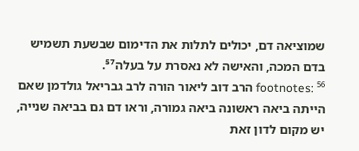שמוציאה דם, יכולים לתלות את הדימום שבשעת תשמיש בדם המכה, והאישה לא נאסרת על בעלה⁵⁷.
footnotes: ⁵⁶ הרב דוב ליאור הורה לרב גבריאל גולדמן שאם הייתה ביאה ראשונה ביאה גמורה, וראו דם גם בביאה שנייה, יש מקום לדון זאת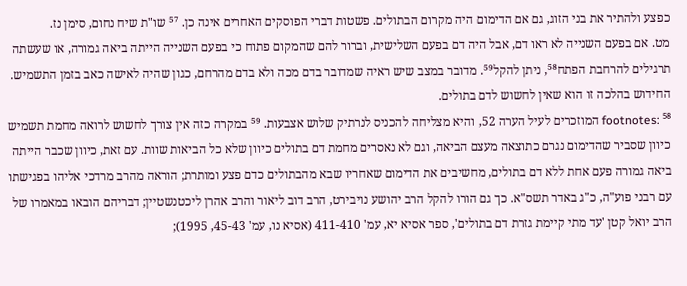כפצע ולהתיר את בני הזוג, גם אם הדימום היה מקרום הבתולים. פשטות דברי הפוסקים האחרים אינה כן. ⁵⁷ שו"ת שיח נחום, סימן נז.
מט. אם בפעם השנייה לא ראו דם, אבל היה דם בפעם השלישית, וברור להם שהמקום פתוח כי בפעם השנייה הייתה ביאה גמורה, או שעשתה תרגילים להרחבת הפתח⁵⁸, ניתן להקל⁵⁹. מדובר במצב שיש ראיה שמדובר בדם מכה ולא בדם מהרחם, כגון שהיה לאישה כאב בזמן התשמיש. החידוש בהלכה זו הוא שאין לחשוש לדם בתולים.
footnotes: ⁵⁸ המוזכרים לעיל הערה 52, והיא מצליחה להכניס לנרתיק שלוש אצבעות. ⁵⁹ במקרה כזה אין צורך לחשוש לרואה מחמת תשמיש כיוון שסביר שהדימום נגרם כתוצאה מעצם הביאה, וגם לא נאסרים מחמת דם בתולים כיוון שלא כל הביאות שוות. עם זאת, כיוון שכבר הייתה ביאה גמורה פעם אחת ללא דם בתולים, מחשיבים את הדימום שאחריו שבא מהבתולים כדם פצע ומותרת; הוראה מהרב מרדכי אליהו בפגישתו עם רבני פוע"ה, כ"ג באדר תשס"א. כך גם הורו להקל הרב יהושע נויבירט, הרב דוב ליאור והרב אהרן ליכטנשטיין; דבריהם הובאו במאמרו של הרב יואל קטן 'עד מתי קיימת גזרת דם בתולים', ספר אסיא יא, עמ' 411-410 (אסיא נו, עמ' 45-43, 1995);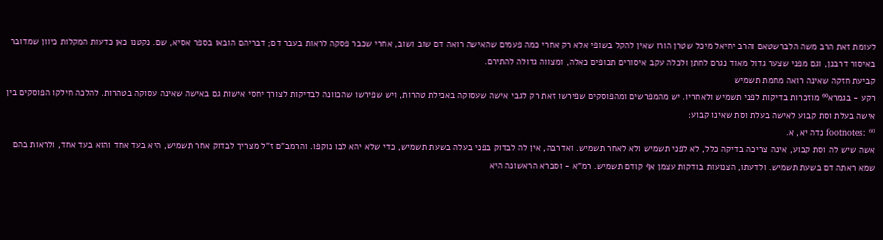לעומת זאת הרב משה הלברשטאם והרב יחיאל מיכל שטרן הורו שאין להקל בשופי אלא רק אחרי כמה פעמים שהאישה רואה דם שוב ושוב, אחרי שכבר פסקה לראות בעבר דם; דבריהם הובאו בספר אסיא, שם. נקטנו כאן כדעות המקלות כיוון שמדובר באיסור דרבנן, וגם מפני שצער גדול מאוד נגרם לחתן ולכלה עקב איסורים תכופים כאלה, ומצווה גדולה להתירם.
קביעת חזקה שאינה רואה מחמת תשמיש
רקע - בגמרא⁶⁰ מוזכרות בדיקות לפני תשמיש ולאחריו. יש מהמפרשים ומהפוסקים שפירשו זאת רק לגבי אישה שעסוקה באכילת טהרות, ויש שפירשו שהכוונה לבדיקות לצורך יחסי אישות גם באישה שאינה עסוקה בטהרות. להלכה חילקו הפוסקים בין אישה בעלת וסת קבוע לאישה בעלת וסת שאינו קבוע:
footnotes: ⁶⁰ נִדה יא, א.
אשה שיש לה וסת קבוע, אינה צריכה בדיקה כלל, לא לפני תשמיש ולא לאחר תשמיש. ואדרבה, אין לה לבדוק בפני בעלה בשעת תשמיש, כדי שלא יהא לבו נוקפו. והרמב"ם ז"ל מצריך לבדוק אחר תשמיש, היא בעד אחד והוא בעד אחד, ולראות בהם שמא ראתה דם בשעת תשמיש. ולדעתו, הצנועות בודקות עצמן אף קודם תשמיש. רמ"א - וסברא הראשונה היא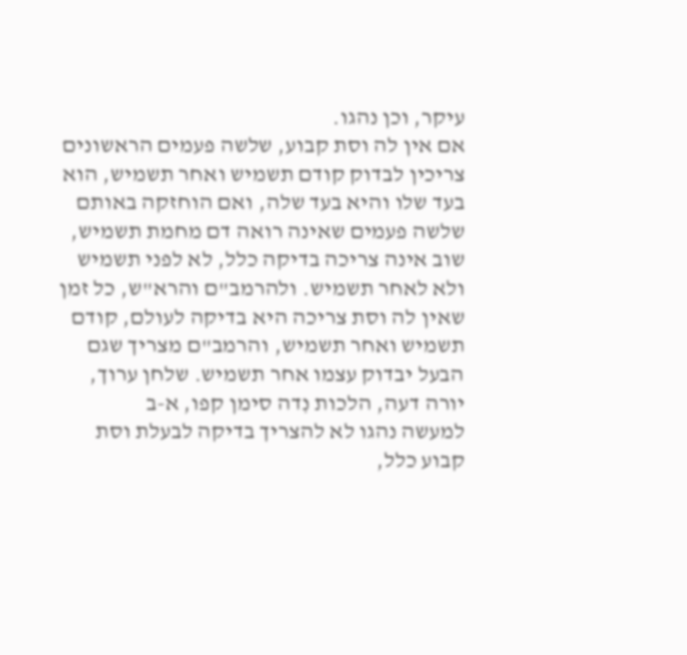עיקר, וכן נהגו.
אם אין לה וסת קבוע, שלשה פעמים הראשונים צריכין לבדוק קודם תשמיש ואחר תשמיש, הוא בעד שלו והיא בעד שלה, ואם הוחזקה באותם שלשה פעמים שאינה רואה דם מחמת תשמיש, שוב אינה צריכה בדיקה כלל, לא לפני תשמיש ולא לאחר תשמיש. ולהרמב"ם והרא"ש, כל זמן שאין לה וסת צריכה היא בדיקה לעולם, קודם תשמיש ואחר תשמיש, והרמב"ם מצריך שגם הבעל יבדוק עצמו אחר תשמיש. שלחן ערוך, יורה דעה, הלכות נִדה סימן קפו, א-ב
למעשה נהגו לא להצריך בדיקה לבעלת וסת קבוע כלל,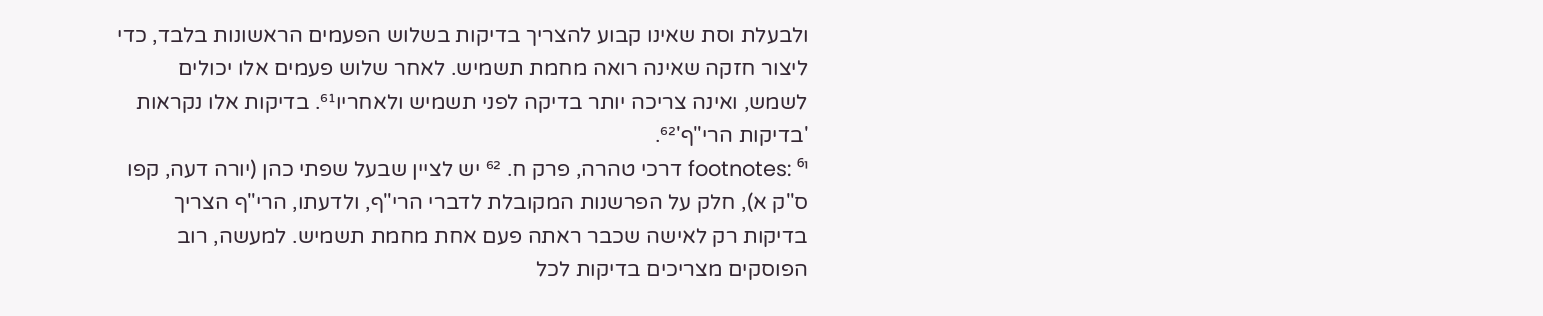ולבעלת וסת שאינו קבוע להצריך בדיקות בשלוש הפעמים הראשונות בלבד, כדי ליצור חזקה שאינה רואה מחמת תשמיש. לאחר שלוש פעמים אלו יכולים לשמש, ואינה צריכה יותר בדיקה לפני תשמיש ולאחריו⁶¹. בדיקות אלו נקראות 'בדיקות הרי"ף'⁶².
footnotes: ⁶¹ דרכי טהרה, פרק ח. ⁶² יש לציין שבעל שפתי כהן (יורה דעה, קפו ס"ק א), חלק על הפרשנות המקובלת לדברי הרי"ף, ולדעתו, הרי"ף הצריך בדיקות רק לאישה שכבר ראתה פעם אחת מחמת תשמיש. למעשה, רוב הפוסקים מצריכים בדיקות לכל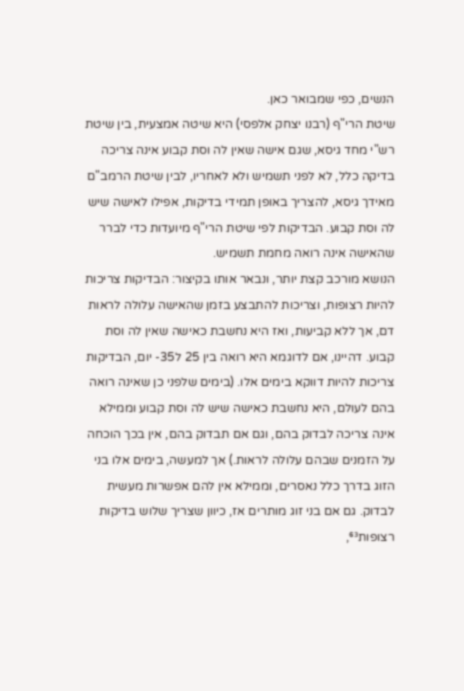הנשים, כפי שמבואר כאן.
שיטת הרי"ף (רבנו יצחק אלפסי) היא שיטה אמצעית, בין שיטת רש"י מחד גיסא, שגם אישה שאין לה וסת קבוע אינה צריכה בדיקה כלל, לא לפני תשמיש ולא לאחריו, לבין שיטת הרמב"ם מאידך גיסא, להצריך באופן תמידי בדיקות, אפילו לאישה שיש לה וסת קבוע. הבדיקות לפי שיטת הרי"ף מיועדות כדי לברר שהאישה אינה רואה מחמת תשמיש.
הנושא מורכב קצת יותר, ונבאר אותו בקיצור: הבדיקות צריכות להיות רצופות, וצריכות להתבצע בזמן שהאישה עלולה לראות דם, אך ללא קביעות, ואז היא נחשבת כאישה שאין לה וסת קבוע. דהיינו, אם לדוגמא היא רואה בין 25 ל35- יום, הבדיקות צריכות להיות דווקא בימים אלו. (בימים שלפני כן שאינה רואה בהם לעולם, היא נחשבת כאישה שיש לה וסת קבוע וממילא אינה צריכה לבדוק בהם, וגם אם תבדוק בהם, אין בכך הוכחה על הזמנים שבהם עלולה לראות.) אך למעשה, בימים אלו בני הזוג בדרך כלל נאסרים, וממילא אין להם אפשרות מעשית לבדוק. גם אם בני זוג מותרים אז, כיוון שצריך שלוש בדיקות רצופות⁶³,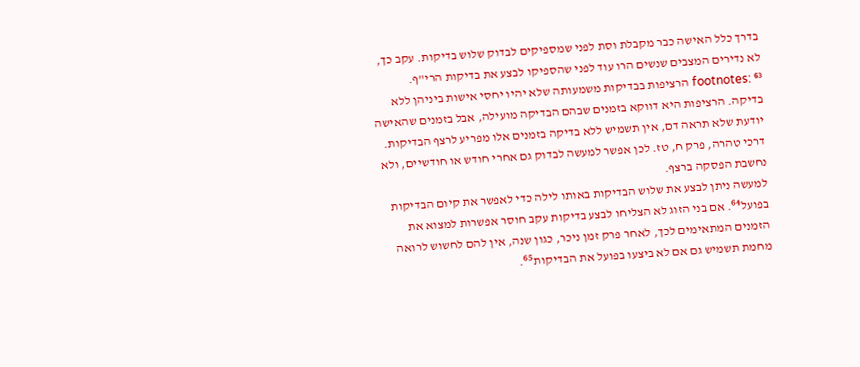בדרך כלל האישה כבר מקבלת וסת לפני שמספיקים לבדוק שלוש בדיקות. עקב כך, לא נדירים המצבים שנשים הרו עוד לפני שהספיקו לבצע את בדיקות הרי"ף.
footnotes: ⁶³ הרציפות בבדיקות משמעותה שלא יהיו יחסי אישות ביניהן ללא בדיקה. הרציפות היא דווקא בזמנים שבהם הבדיקה מועילה, אבל בזמנים שהאישה יודעת שלא תראה דם, אין תשמיש ללא בדיקה בזמנים אלו מפריע לרצף הבדיקות. דרכי טהרה, פרק ח, טז. לכן אפשר למעשה לבדוק גם אחרי חודש או חודשיים, ולא נחשבת הפסקה ברצף.
למעשה ניתן לבצע את שלוש הבדיקות באותו לילה כדי לאפשר את קיום הבדיקות בפועל⁶⁴. אם בני הזוג לא הצליחו לבצע בדיקות עקב חוסר אפשרות למצוא את הזמנים המתאימים לכך, לאחר פרק זמן ניכר, כגון שנה, אין להם לחשוש לרואה מחמת תשמיש גם אם לא ביצעו בפועל את הבדיקות⁶⁵.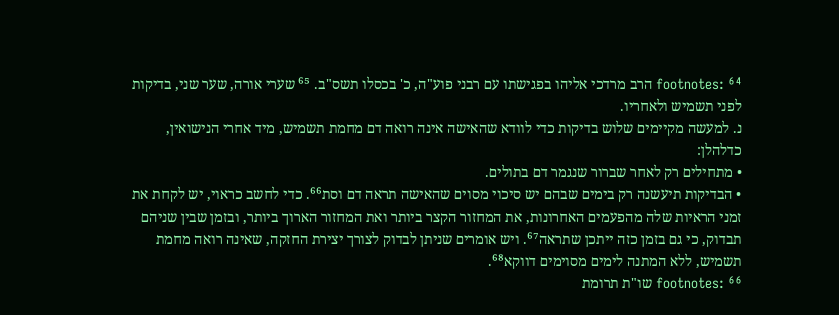footnotes: ⁶⁴ הרב מרדכי אליהו בפגישתו עם רבני פוע"ה, כ' בכסלו תשס"ב. ⁶⁵ שערי אורה, שער שני, בדיקות לפני תשמיש ולאחריו.
נ. למעשה מקיימים שלוש בדיקות כדי לוודא שהאישה אינה רואה דם מחמת תשמיש, מיד אחרי הנישואין, כדלהלן:
• מתחילים רק לאחר שברור שנגמר דם בתולים.
• הבדיקות תיעשנה רק בימים שבהם יש סיכוי מסוים שהאישה תראה דם וסת⁶⁶. כדי לחשב כראוי, יש לקחת את זמני הראיות שלה מהפעמים האחרונות, את המחזור הקצר ביותר ואת המחזור הארוך ביותר, ובזמן שבין שניהם תבדוק, כי גם בזמן כזה ייתכן שתראה⁶⁷. ויש אומרים שניתן לבדוק לצורך יצירת החזקה, שאינה רואה מחמת תשמיש, ללא המתנה לימים מסוימים דווקא⁶⁸.
footnotes: ⁶⁶ שו"ת תרומת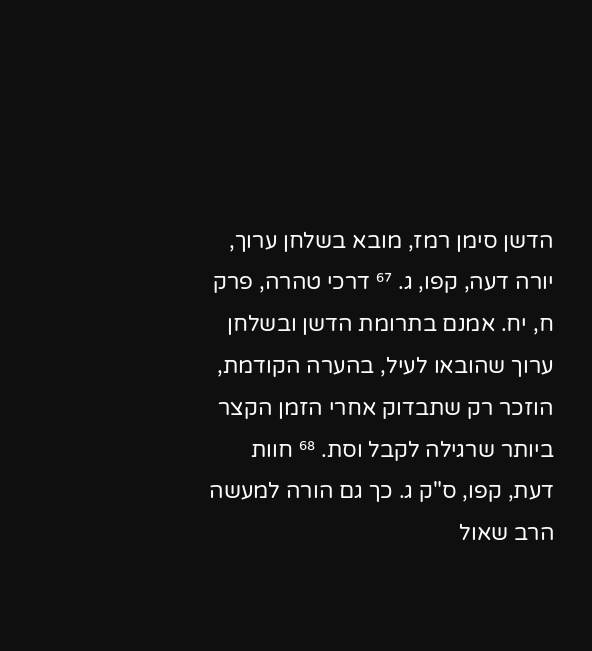הדשן סימן רמז, מובא בשלחן ערוך, יורה דעה, קפו, ג. ⁶⁷ דרכי טהרה, פרק ח, יח. אמנם בתרומת הדשן ובשלחן ערוך שהובאו לעיל, בהערה הקודמת, הוזכר רק שתבדוק אחרי הזמן הקצר ביותר שרגילה לקבל וסת. ⁶⁸ חוות דעת, קפו, ס"ק ג. כך גם הורה למעשה הרב שאול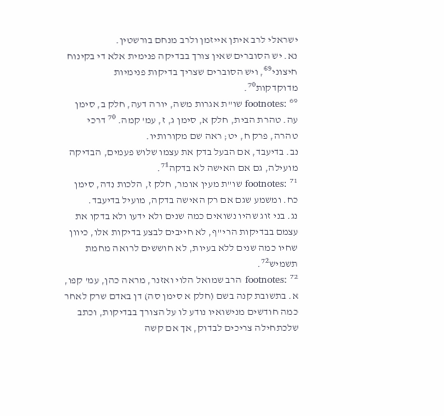ישראלי לרב איתן אייזמן ולרב מנחם בורשטין.
נא. יש הסוברים שאין צורך בבדיקה פנימית אלא די בקינוח חיצוני⁶⁹, ויש הסוברים שצריך בדיקות פנימיות מדוקדקות⁷⁰.
footnotes: ⁶⁹ שו"ת אגרות משה, יורה דעה, חלק ב, סימן עה. טהרת הבית, חלק א, סימן ג, ז, עמ' קמה. ⁷⁰ דרכי טהרה, פרק ח, יט; ראה שם מקורותיו.
נב. בדיעבד, אם הבעל בדק את עצמו שלוש פעמים, הבדיקה מועילה, גם אם האישה לא בדקה⁷¹.
footnotes: ⁷¹ שו"ת מעין אומר, חלק ז, הלכות נִדה, סימן כח. ומשמע שגם אם רק האישה בדקה, מועיל בדיעבד.
נג. בני זוג שהיו נשואים כמה שנים ולא ידעו ולא בדקו את עצמם בבדיקות הרי"ף, לא חייבים לבצע בדיקות אלו, כיוון שחיו כמה שנים ללא בעיות, לא חוששים לרואה מחמת תשמיש⁷².
footnotes: ⁷² הרב שמואל הלוי ואזנר, מראה כהן, עמ' קפו, א. בתשובת קנה בשם (חלק א סימן סה) דן באדם שרק לאחר כמה חודשים מנישואיו נודע לו על הצורך בבדיקות, וכתב שלכתחילה צריכים לבדוק, אך אם קשה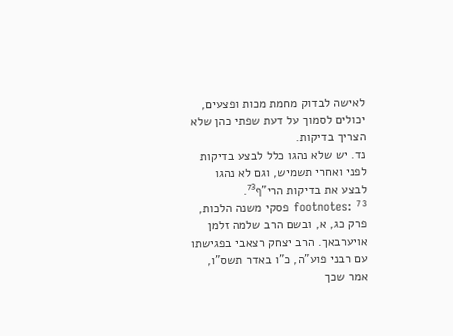לאישה לבדוק מחמת מכות ופצעים, יכולים לסמוך על דעת שפתי כהן שלא הצריך בדיקות.
נד. יש שלא נהגו כלל לבצע בדיקות לפני ואחרי תשמיש, וגם לא נהגו לבצע את בדיקות הרי"ף⁷³.
footnotes: ⁷³ פסקי משנה הלכות, פרק כג, א, ובשם הרב שלמה זלמן אויערבאך. הרב יצחק רצאבי בפגישתו עם רבני פוע"ה, כ"ו באדר תשס"ו, אמר שכך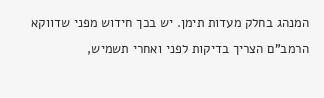המנהג בחלק מעדות תימן. יש בכך חידוש מפני שדווקא הרמב"ם הצריך בדיקות לפני ואחרי תשמיש,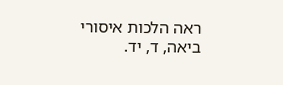ראה הלכות איסורי ביאה, ד, יד.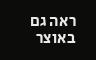ראה גם באוצר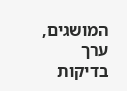המושגים, ערך בדיקות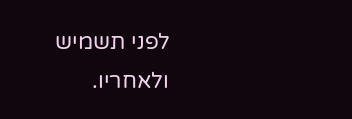לפני תשמיש ולאחריו.